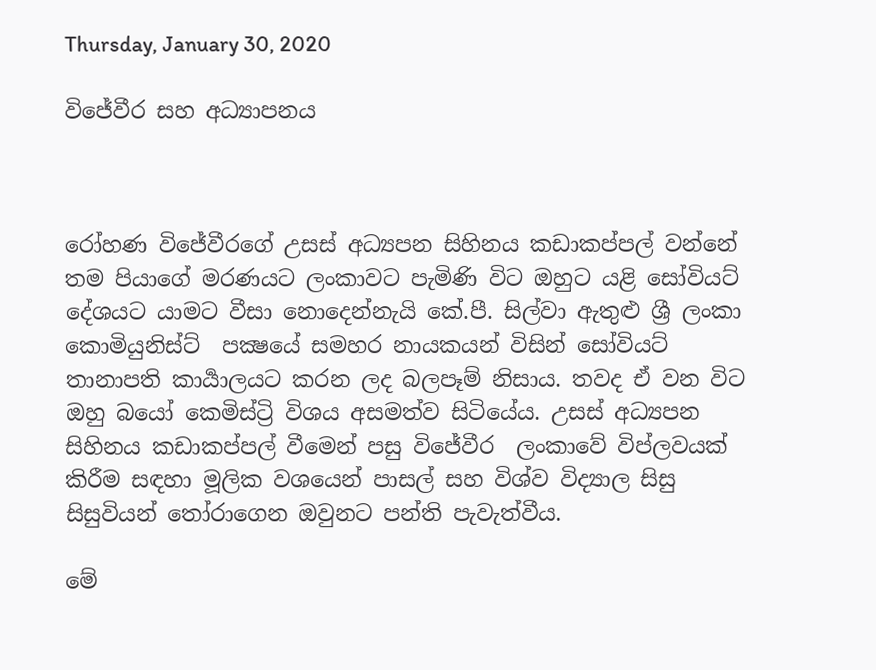Thursday, January 30, 2020

විජේවීර සහ අධ්‍යාපනය



රෝහණ විජේවීරගේ උසස් අධ්‍යපන සිහිනය කඩාකප්පල් වන්නේ තම පියාගේ මරණයට ලංකාවට පැමිණි විට ඔහුට යළි සෝවියට් දේශයට යාමට වීසා නොදෙන්නැයි කේ.පී. සිල්වා ඇතුළු ශ්‍රී ලංකා කොමියුනිස්ට්  පක්‍ෂයේ සමහර නායකයන් විසින් සෝවියට් තානාපති කාර්‍යාලයට කරන ලද බලපෑම් නිසාය. තවද ඒ වන විට ඔහු බයෝ කෙමිස්ට්‍රි විශය අසමත්ව සිටියේය. උසස් අධ්‍යපන සිහිනය කඩාකප්පල් වීමෙන් පසු විජේවීර  ලංකාවේ විප්ලවයක් කිරීම සඳහා මූලික වශයෙන් පාසල් සහ විශ්ව විද්‍යාල සිසු සිසුවියන් තෝරාගෙන ඔවුනට පන්ති පැවැත්වීය.

මේ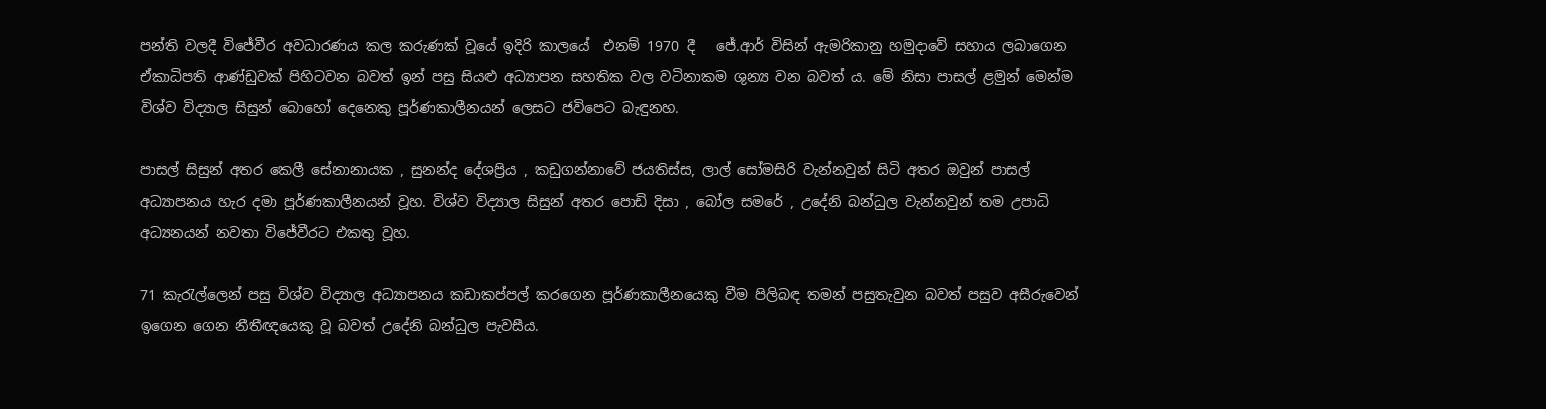පන්ති වලදී විජේවීර අවධාරණය කල කරුණක් වූයේ ඉදිරි කාලයේ  එනම් 1970 දී   ජේ.ආර් විසින් ඇමරිකානු හමුදාවේ සහාය ලබාගෙන ඒකාධිපති ආණ්ඩුවක් පිහිටවන බවත් ඉන් පසු සියළු අධ්‍යාපන සහතික වල වටිනාකම ශුන්‍ය වන බවත් ය. මේ නිසා පාසල් ළමුන් මෙන්ම විශ්‍ව විද්‍යාල සිසුන් බොහෝ දෙනෙකු පූර්ණකාලීනයන් ලෙසට ජවිපෙට බැඳුනහ.

පාසල් සිසුන් අතර කෙලී සේනානායක , සුනන්ද දේශප්‍රිය , කඩුගන්නාවේ ජයතිස්ස, ලාල් සෝමසිරි වැන්නවුන් සිටි අතර ඔවුන් පාසල් අධ්‍යාපනය හැර දමා පූර්ණකාලීනයන් වූහ. විශ්ව විද්‍යාල සිසුන් අතර පොඩි දිසා , බෝල සමරේ , උදේනි බන්ධුල වැන්නවුන් තම උපාධි අධ්‍යනයන් නවතා විජේවීරට එකතු වූහ.

71 කැරැල්ලෙන් පසු විශ්ව විද්‍යාල අධ්‍යාපනය කඩාකප්පල් කරගෙන පූර්ණකාලීනයෙකු වීම පිලිබඳ තමන් පසුතැවුන බවත් පසුව අසීරුවෙන් ඉගෙන ගෙන නීතීඥයෙකු වූ බවත් උදේනි බන්ධුල පැවසීය.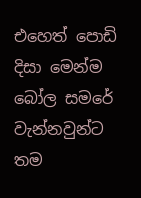එහෙත් පොඩි දිසා මෙන්ම බෝල සමරේ වැන්නවුන්ට තම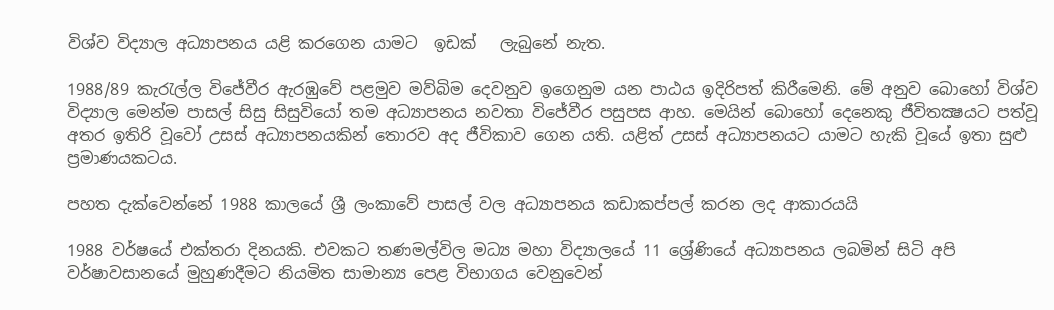විශ්ව විද්‍යාල අධ්‍යාපනය යළි කරගෙන යාමට  ඉඩක්   ලැබුනේ නැත.

1988/89 කැරැල්ල විජේවීර ඇරඹුවේ පළමුව මව්බිම දෙවනුව ඉගෙනුම යන පාඨය ඉදිරිපත් කිරීමෙනි. මේ අනුව බොහෝ විශ්ව විද්‍යාල මෙන්ම පාසල් සිසු සිසුවියෝ තම අධ්‍යාපනය නවතා විජේවීර පසුපස ආහ. මෙයින් බොහෝ දෙනෙකු ජීවිතක්‍ෂයට පත්වූ අතර ඉතිරි වූවෝ උසස් අධ්‍යාපනයකින් තොරව අද ජීවිකාව ගෙන යති. යළිත් උසස් අධ්‍යාපනයට යාමට හැකි වූයේ ඉතා සුළු ප්‍රමාණයකටය.

පහත දැක්වෙන්නේ 1988 කාලයේ ශ්‍රී ලංකාවේ පාසල් වල අධ්‍යාපනය කඩාකප්පල් කරන ලද ආකාරයයි

1988 වර්ෂයේ එක්තරා දිනයකි. එවකට තණමල්විල මධ්‍ය මහා විද්‍යාලයේ 11 ශ්‍රේණියේ අධ්‍යාපනය ලබමින් සිටි අපි වර්ෂාවසානයේ මුහුණදීමට නියමිත සාමාන්‍ය පෙළ විභාගය වෙනුවෙන්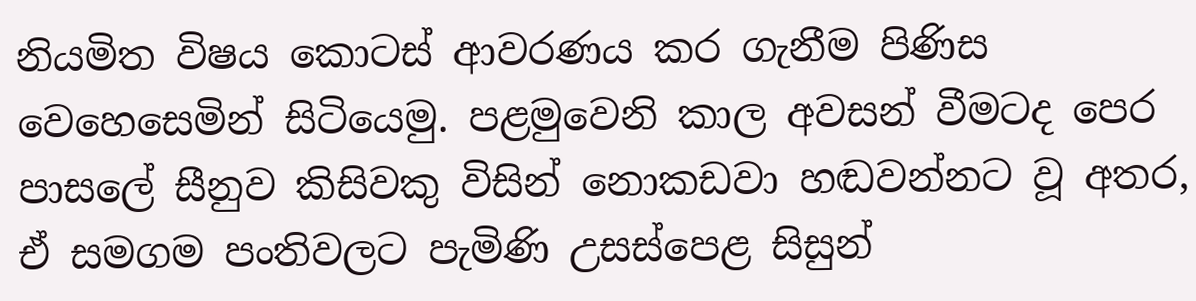නියමිත විෂය කොටස් ආවරණය කර ගැනීම පිණිස වෙහෙසෙමින් සිටියෙමු. පළමුවෙනි කාල අවසන් වීමටද පෙර පාසලේ සීනුව කිසිවකු විසින් නොකඩවා හඬවන්නට වූ අතර, ඒ සමගම පංතිවලට පැමිණි උසස්පෙළ සිසුන්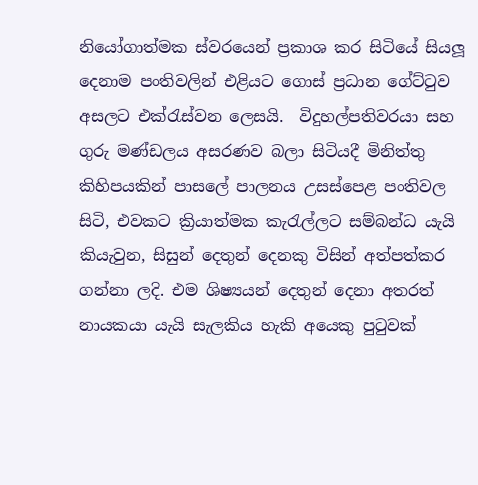නියෝගාත්මක ස්වරයෙන් ප්‍රකාශ කර සිටියේ සියලූ දෙනාම පංතිවලින් එළියට ගොස් ප්‍රධාන ගේට්ටුව අසලට එක්රැස්වන ලෙසයි.  විදුහල්පතිවරයා සහ ගුරු මණ්ඩලය අසරණව බලා සිටියදී මිනිත්තු කිහිපයකින් පාසලේ පාලනය උසස්පෙළ පංතිවල සිටි, එවකට ක්‍රියාත්මක කැරැල්ලට සම්බන්ධ යැයි කියැවුන, සිසුන් දෙතුන් දෙනකු විසින් අත්පත්කර ගන්නා ලදි. එම ශිෂ්‍යයන් දෙතුන් දෙනා අතරත් නායකයා යැයි සැලකිය හැකි අයෙකු පුටුවක්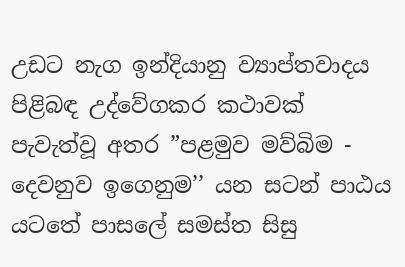උඩට නැග ඉන්දියානු ව්‍යාප්තවාදය පිළිබඳ උද්වේගකර කථාවක් පැවැත්වූ අතර ”පළමුව මව්බිම - දෙවනුව ඉගෙනුම’’ යන සටන් පාඨය යටතේ පාසලේ සමස්ත සිසු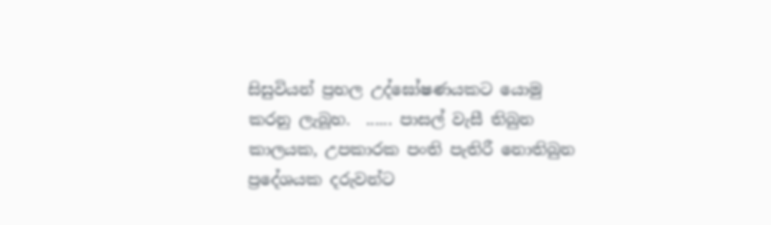සිසුවියන් ප්‍රභල උද්ඝෝෂණයකට යොමු කරනු ලැබූහ.  ...... පාසල් වැසී තිබුන කාලයක, උපකාරක පංති පැතිරී නොතිබුන ප්‍රදේශයක දරුවන්ට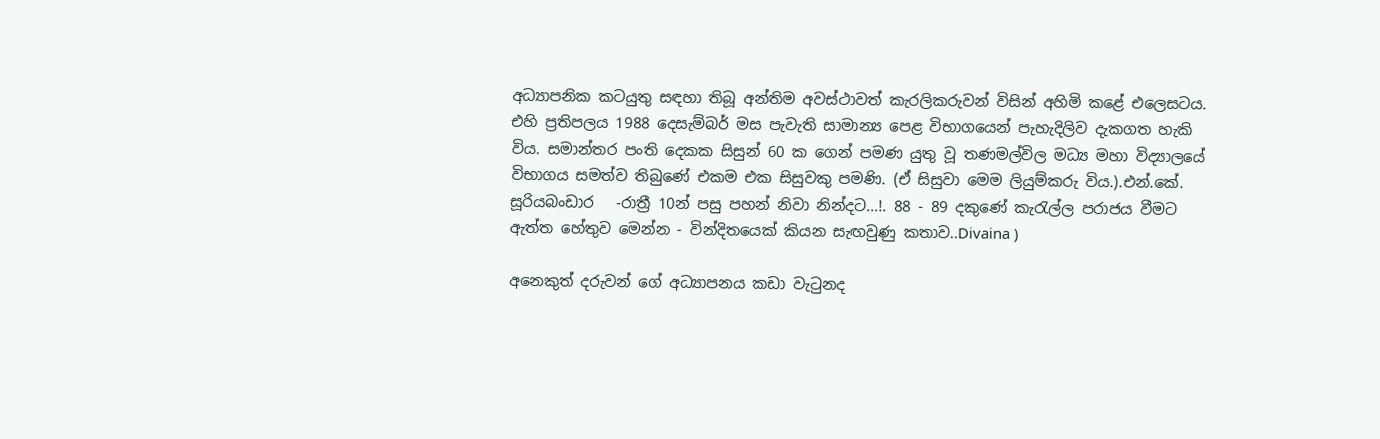අධ්‍යාපනික කටයුතු සඳහා තිබූ අන්තිම අවස්ථාවත් කැරලිකරුවන් විසින් අහිමි කළේ එලෙසටය. එහි ප්‍රතිපලය 1988 දෙසැම්බර් මස පැවැති සාමාන්‍ය පෙළ විභාගයෙන් පැහැදිලිව දැකගත හැකි විය. සමාන්තර පංති දෙකක සිසුන් 60 ක ගෙන් පමණ යුතු වූ තණමල්විල මධ්‍ය මහා විද්‍යාලයේ විභාගය සමත්ව තිබුණේ එකම එක සිසුවකු පමණි. (ඒ සිසුවා මෙම ලියුම්කරු විය.).එන්.කේ. සූරියබංඩාර   -රාත්‍රී 10න් පසු පහන් නිවා නින්දට...!. 88 - 89 දකුණේ කැරැල්ල පරාජය වීමට ඇත්ත හේතුව මෙන්න - වින්දිතයෙක් කියන සැඟවුණු කතාව..Divaina )

අනෙකුත් දරුවන් ගේ අධ්‍යාපනය කඩා වැටුනද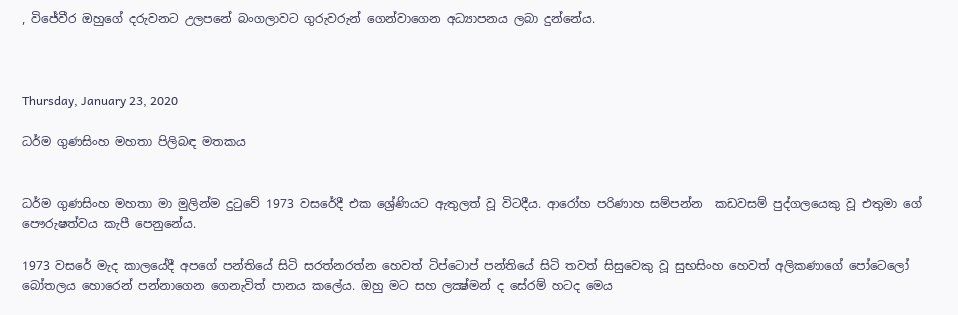, විජේවීර ඔහුගේ දරුවනට උලපනේ බංගලාවට ගුරුවරුන් ගෙන්වාගෙන අධ්‍යාපනය ලබා දුන්නේය.



Thursday, January 23, 2020

ධර්ම ගුණසිංහ මහතා පිලිබඳ මතකය


ධර්ම ගුණසිංහ මහතා මා මුලින්ම දුටුවේ 1973 වසරේදී එක ශ්‍රේණියට ඇතුලත් වූ විටදීය. ආරෝහ පරිණාහ සම්පන්න  කඩවසම් පුද්ගලයෙකු වූ එතුමා ගේ පෞරුෂත්වය කැපී පෙනුනේය.

1973 වසරේ මැද කාලයේදී අපගේ පන්තියේ සිටි සරත්නරත්න හෙවත් ටිප්ටොප් පන්තියේ සිටි තවත් සිසුවෙකු වූ සුභසිංහ හෙවත් අලිකණාගේ පෝටෙලෝ බෝතලය හොරෙන් පන්නාගෙන ගෙනැවිත් පානය කලේය. ඔහු මට සහ ලක්‍ෂ්මන් ද සේරම් හටද මෙය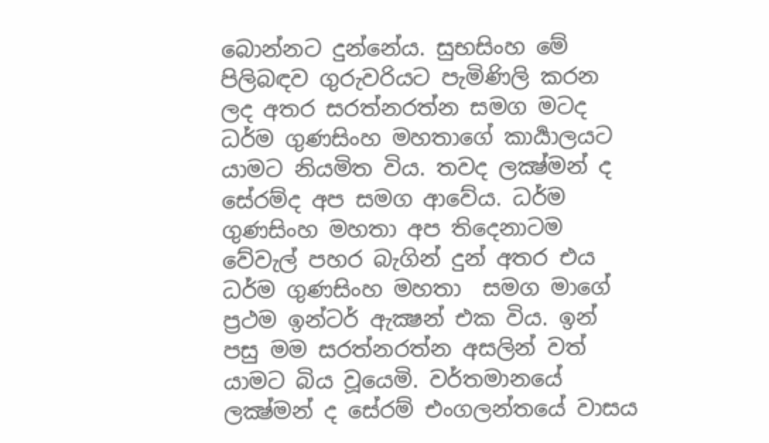බොන්නට දුන්නේය. සුභසිංහ මේ පිලිබඳව ගුරුවරියට පැමිණිලි කරන ලද අතර සරත්නරත්න සමග මටද ධර්ම ගුණසිංහ මහතාගේ කාර්‍යාලයට යාමට නියමිත විය. තවද ලක්‍ෂ්මන් ද සේරම්ද අප සමග ආවේය. ධර්ම ගුණසිංහ මහතා අප තිදෙනාටම වේවැල් පහර බැගින් දුන් අතර එය ධර්ම ගුණසිංහ මහතා  සමග මාගේ ප්‍රථම ඉන්ටර් ඇක්‍ෂන් එක විය. ඉන් පසු මම සරත්නරත්න අසලින් වත් යාමට බිය වූයෙමි. වර්තමානයේ ලක්‍ෂ්මන් ද සේරම් එංගලන්තයේ වාසය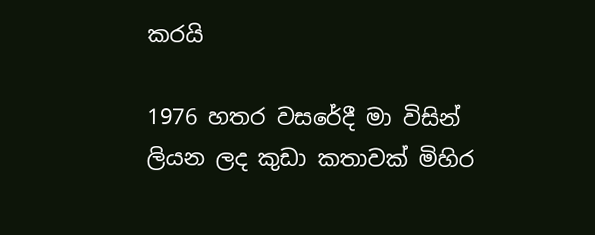කරයි

1976 හතර වසරේදී මා විසින් ලියන ලද කුඩා කතාවක් මිහිර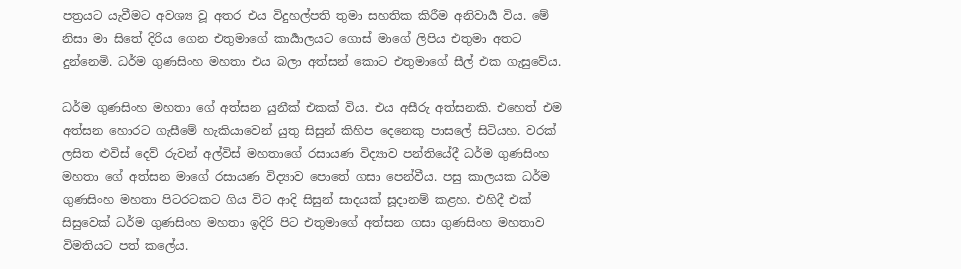පත්‍රයට යැවීමට අවශ්‍ය වූ අතර එය විදුහල්පති තුමා සහතික කිරීම අනිවාර්‍ය විය. මේ නිසා මා සිතේ දිරිය ගෙන එතුමාගේ කාර්‍යාලයට ගොස් මාගේ ලිපිය එතුමා අතට දුන්නෙමි. ධර්ම ගුණසිංහ මහතා එය බලා අත්සන් කොට එතුමාගේ සීල් එක ගැසුවේය.

ධර්ම ගුණසිංහ මහතා ගේ අත්සන යුනීක් එකක් විය. එය අසීරු අත්සනකි. එහෙත් එම අත්සන හොරට ගැසීමේ හැකියාවෙන් යුතු සිසුන් කිහිප දෙනෙකු පාසලේ සිටියහ. වරක් ලසිත ළුවිස් දෙව්‍ රුවන් අල්විස් මහතාගේ රසායණ විද්‍යාව පන්තියේදී ධර්ම ගුණසිංහ මහතා ගේ අත්සන මාගේ රසායණ විද්‍යාව පොතේ ගසා පෙන්වීය. පසු කාලයක ධර්ම ගුණසිංහ මහතා පිටරටකට ගිය විට ආදි සිසුන් සාදයක් සූදානම් කළහ. එහිදී එක් සිසුවෙක් ධර්ම ගුණසිංහ මහතා ඉදිරි පිට එතුමාගේ අත්සන ගසා ගුණසිංහ මහතාව විමතියට පත් කලේය.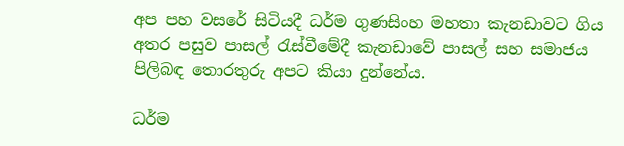අප පහ වසරේ සිටියදී ධර්ම ගුණසිංහ මහතා කැනඩාවට ගිය අතර පසුව පාසල් රැස්වීමේදී කැනඩාවේ පාසල් සහ සමාජය පිලිබඳ තොරතුරු අපට කියා දුන්නේය.

ධර්ම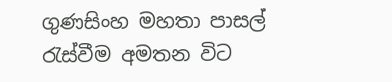ගුණසිංහ මහතා පාසල් රැස්වීම අමතන විට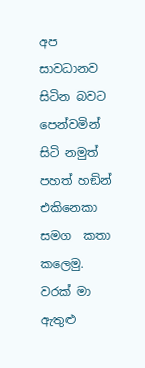අප සාවධානව සිටින බවට පෙන්වමින් සිටි නමුත් පහත් හඞින් එකිනෙකා සමග  කතා කලෙමු. වරක් මා ඇතුළු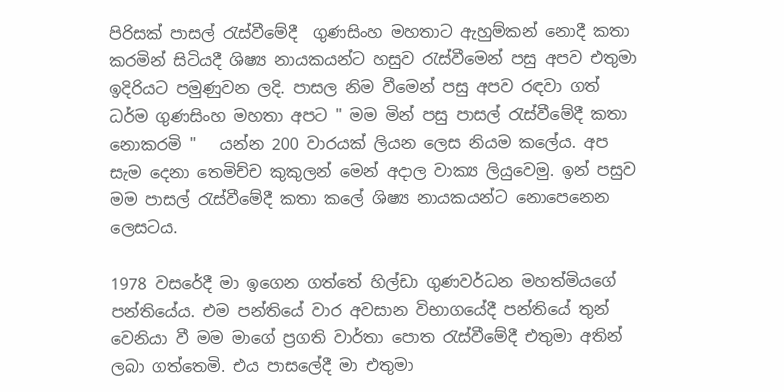පිරිසක් පාසල් රැස්වීමේදී  ගුණසිංහ මහතාට ඇහුම්කන් නොදී කතා කරමින් සිටියදී ශිෂ්‍ය නායකයන්ට හසුව රැස්වීමෙන් පසු අපව එතුමා ඉදිරියට පමුණුවන ලදි. පාසල නිම වීමෙන් පසු අපව රඳවා ගත් ධර්ම ගුණසිංහ මහතා අපට " මම මින් පසු පාසල් රැස්වීමේදී කතා නොකරමි "   යන්න 200 වාරයක් ලියන ලෙස නියම කලේය. අප සැම දෙනා තෙමිච්ච කුකුලන් මෙන් අදාල වාක්‍ය ලියුවෙමු. ඉන් පසුව මම පාසල් රැස්වීමේදී කතා කලේ ශිෂ්‍ය නායකයන්ට නොපෙනෙන ලෙසටය.

1978 වසරේදී මා ඉගෙන ගත්තේ හිල්ඩා ගුණවර්ධන මහත්මියගේ පන්තියේය. එම පන්තියේ වාර අවසාන විභාගයේදී පන්තියේ තුන් වෙනියා වී මම මාගේ ප්‍රගති වාර්තා පොත රැස්වීමේදී එතුමා අතින් ලබා ගත්තෙමි. එය පාසලේදී මා එතුමා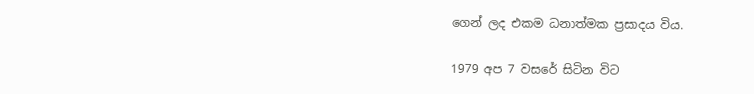ගෙන් ලද එකම ධනාත්මක ප්‍රසාදය විය.

1979 අප 7 වසරේ සිටින විට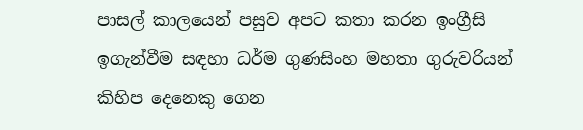පාසල් කාලයෙන් පසුව අපට කතා කරන ඉංග්‍රීසි ඉගැන්වීම සඳහා ධර්ම ගුණසිංහ මහතා ගුරුවරියන් කිහිප දෙනෙකු ගෙන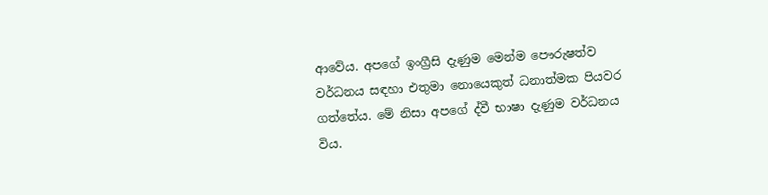ආවේය. අපගේ ඉංග්‍රීසි දැණුම මෙන්ම පෞරුෂත්ව වර්ධනය සඳහා එතුමා නොයෙකුත් ධනාත්මක පියවර ගත්තේය. මේ නිසා අපගේ ද්වී භාෂා දැණුම වර්ධනය විය.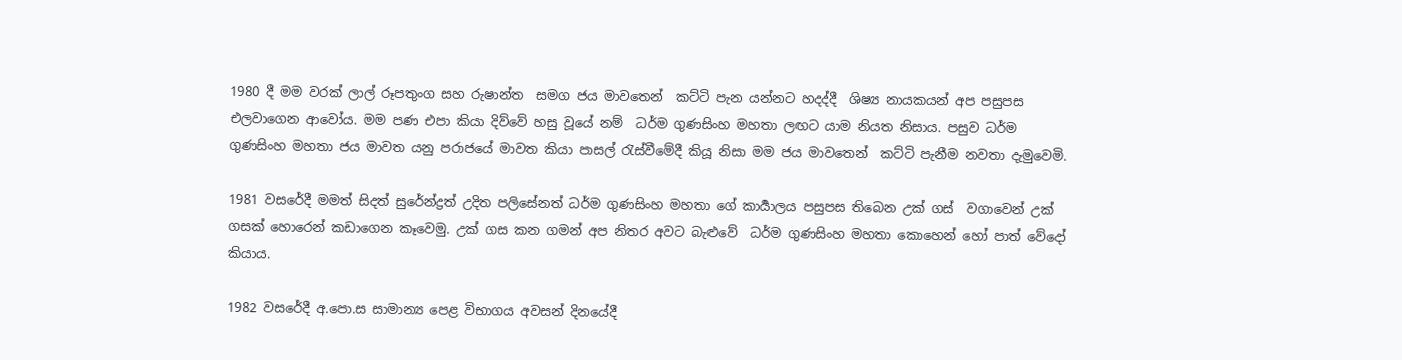1980 දී මම වරක් ලාල් රූපතුංග සහ රුෂාන්ත  සමග ජය මාවතෙන්  කට්ටි පැන යන්නට හදද්දී  ශිෂ්‍ය නායකයන් අප පසුපස එලවාගෙන ආවෝය. මම පණ එපා කියා දිව්වේ හසු වූයේ නම්  ධර්ම ගුණසිංහ මහතා ලඟට යාම නියත නිසාය. පසුව ධර්ම ගුණසිංහ මහතා ජය මාවත යනු පරාජයේ මාවත කියා පාසල් රැස්වීමේදී කියූ නිසා මම ජය මාවතෙන්  කට්ටි පැනීම නවතා දැමුවෙමි.

1981 වසරේදී මමත් සිදත් සුරේන්ද්‍රත් උදිත පලිසේනත් ධර්ම ගුණසිංහ මහතා ගේ කාර්‍යාලය පසුපස තිබෙන උක් ගස්  වගාවෙන් උක් ගසක් හොරෙන් කඩාගෙන කෑවෙමු. උක් ගස කන ගමන් අප නිතර අවට බැළුවේ  ධර්ම ගුණසිංහ මහතා කොහෙන් හෝ පාත් වේදෝ කියාය.

1982 වසරේදී අ.පො.ස සාමාන්‍ය පෙළ විභාගය අවසන් දිනයේදී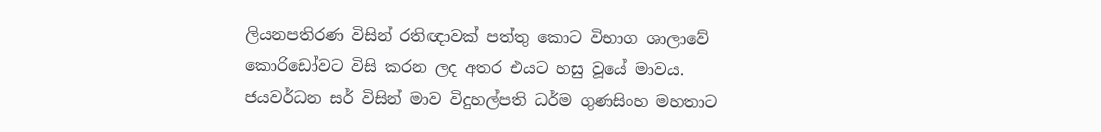ලියනපතිරණ විසින් රතිඥාවක් පත්තු කොට විභාග ශාලාවේ කොරිඩෝවට විසි කරන ලද අතර එයට හසු වූයේ මාවය. ජයවර්ධන සර් විසින් මාව විදුහල්පති ධර්ම ගුණසිංහ මහතාට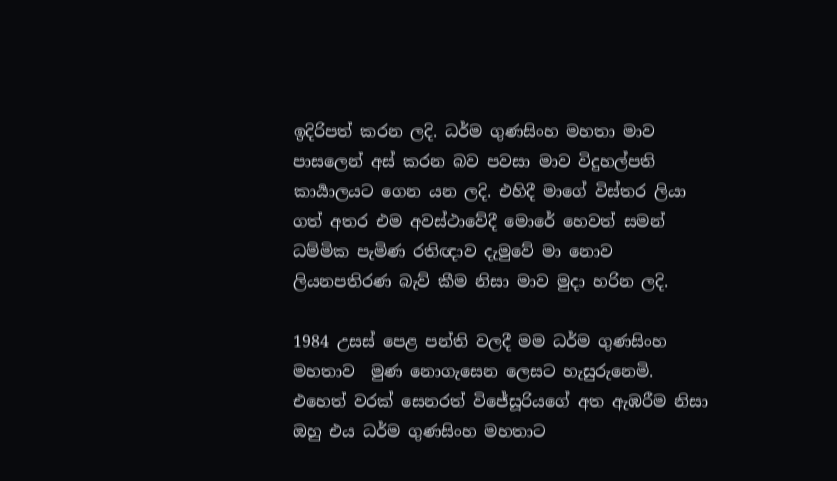ඉදිරිපත් කරන ලදි. ධර්ම ගුණසිංහ මහතා මාව පාසලෙන් අස් කරන බව පවසා මාව විදුහල්පති කාර්‍යාලයට ගෙන යන ලදි. එහිදී මාගේ විස්තර ලියා ගත් අතර එම අවස්ථාවේදී මොරේ හෙවත් සමන් ධම්මික පැමිණ රතිඥාව දැමුවේ මා නොව ලියනපතිරණ බැව් කීම නිසා මාව මුදා හරින ලදි.

1984 උසස් පෙළ පන්ති වලදී මම ධර්ම ගුණසිංහ මහතාව  මුණ නොගැසෙන ලෙසට හැසුරුනෙමි. එහෙත් වරක් සෙනරත් විජේසූරියගේ අත ඇඹරීම නිසා ඔහු එය ධර්ම ගුණසිංහ මහතාට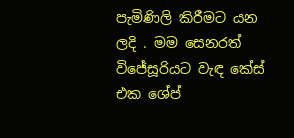පැමිණිලි කිරීමට යන ලදි . මම සෙනරත් විජේසූරියට වැඳ කේස් එක ශේප්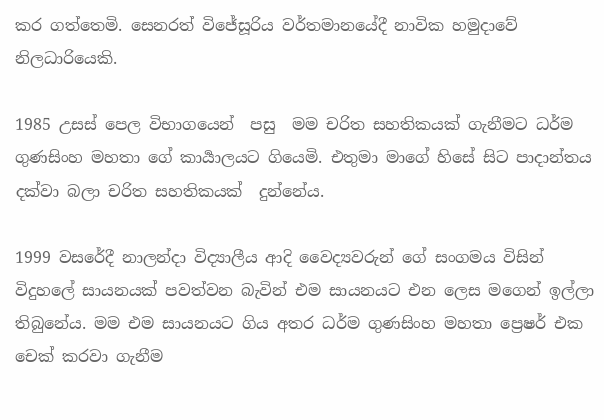කර ගත්තෙමි. සෙනරත් විජේසූරිය වර්තමානයේදී නාවික හමුදාවේ නිලධාරියෙකි.

1985 උසස් පෙල විභාගයෙන්  පසු  මම චරිත සහතිකයක් ගැනීමට ධර්ම ගුණසිංහ මහතා ගේ කාර්‍යාලයට ගියෙමි. එතුමා මාගේ හිසේ සිට පාදාන්තය දක්වා බලා චරිත සහතිකයක්  දුන්නේය.

1999 වසරේදී නාලන්දා විද්‍යාලීය ආදි වෛද්‍යවරුන් ගේ සංගමය විසින් විදුහලේ සායනයක් පවත්වන බැවින් එම සායනයට එන ලෙස මගෙන් ඉල්ලා තිබුනේය. මම එම සායනයට ගිය අතර ධර්ම ගුණසිංහ මහතා ප්‍රෙෂර් එක චෙක් කරවා ගැනීම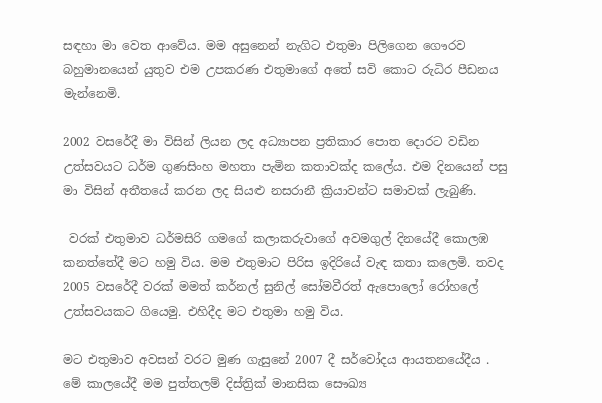සඳහා මා වෙත ආවේය. මම අසුනෙන් නැගිට එතුමා පිලිගෙන ගෞරව බහුමානයෙන් යුතුව එම උපකරණ එතුමාගේ අතේ සවි කොට රුධිර පීඩනය මැන්නෙමි.

2002 වසරේදී මා විසින් ලියන ලද අධ්‍යාපන ප්‍රතිකාර පොත දොරට වඩින උත්සවයට ධර්ම ගුණසිංහ මහතා පැමින කතාවක්ද කලේය. එම දිනයෙන් පසු මා විසින් අතීතයේ කරන ලද සියළු නසරානී ක්‍රියාවන්ට සමාවක් ලැබුණි.

 වරක් එතුමාව ධර්මසිරි ගමගේ කලාකරුවාගේ අවමගුල් දිනයේදී කොලඹ කනත්තේදී මට හමු විය. මම එතුමාට පිරිස ඉදිරියේ වැඳ කතා කලෙමි. තවද 2005 වසරේදී වරක් මමත් කර්නල් සුනිල් සෝමවීරත් ඇපොලෝ රෝහලේ උත්සවයකට ගියෙමු. එහිදීද මට එතුමා හමු විය.

මට එතුමාව අවසන් වරට මුණ ගැසුනේ 2007 දී සර්වෝදය ආයතනයේදීය . මේ කාලයේදී මම පුත්තලම් දිස්ත්‍රික් මානසික සෞඛ්‍ය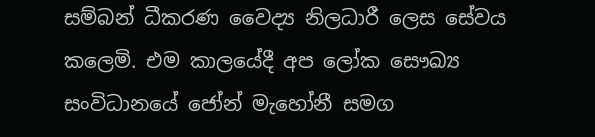සම්බන් ධීකරණ වෛද්‍ය නිලධාරී ලෙස සේවය කලෙමි. එම කාලයේදී අප ලෝක සෞඛ්‍ය සංවිධානයේ ජෝන් මැහෝනී සමග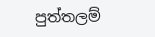පුත්තලම්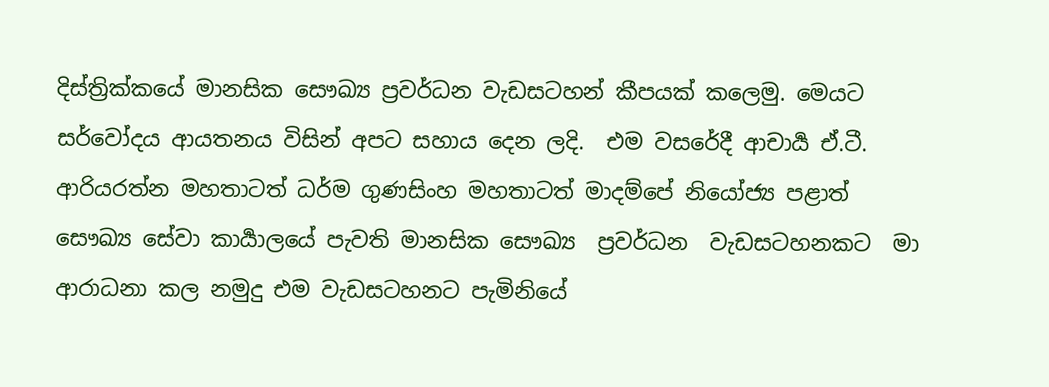දිස්ත්‍රික්කයේ මානසික සෞඛ්‍ය ප්‍රවර්ධන වැඩසටහන් කීපයක් කලෙමු. මෙයට සර්වෝදය ආයතනය විසින් අපට සහාය දෙන ලදි.  එම වසරේදී ආචාර්‍ය ඒ.ටී. ආරියරත්න මහතාටත් ධර්ම ගුණසිංහ මහතාටත් මාදම්පේ නියෝජ්‍ය පළාත් සෞඛ්‍ය සේවා කාර්‍යාලයේ පැවති මානසික සෞඛ්‍ය  ප්‍රවර්ධන  වැඩසටහනකට  මා ආරාධනා කල නමුදු එම වැඩසටහනට පැමිනියේ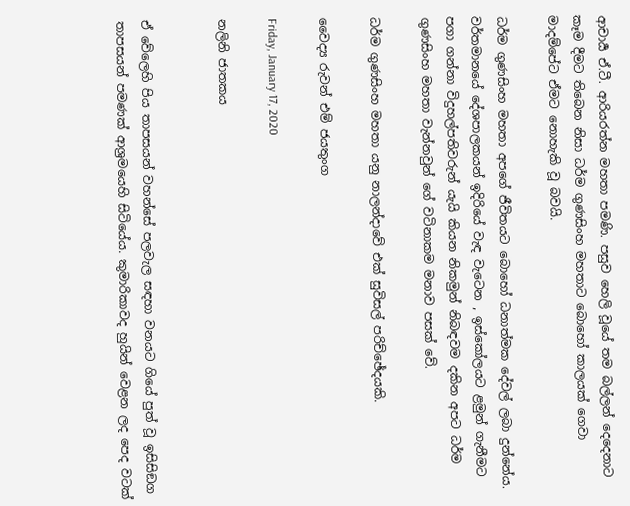ආචාර්‍ය ඒ.ටී. ආරියරත්න මහතා පමණි. පසුව හෙලි වූයේ තම බල්ලන් දෙදෙනාට කෑම දීමට තිබෙන නිසා ධර්ම ගුණසිංහ මහතාට බොහෝ කාලයක් ගෙවා මාදම්පේට ඒමට නොහැකි වූ බවයි.

ධර්ම ගුණසිංහ මහතා අපගේ ජීවිතයට බොහෝ ධනාත්මක දේවල් ලබා දුන්නේය. වර්තමානයේ දේශපාලකයන් ඉදිරියේ වැඳ වැටෙන , ඉස්කෝලයට ළමුන් ගැනීමට පගා ගන්නා විදුහල්පතිවරුන් යැයි කියන නිකමුන් නිබඳවම දකින අපට ධර්ම ගුණසිංහ මහතා වැන්නවුන් ගේ වටිනාකම මනාව පසක් වේ.

ධර්ම ගුණසිංහ මහතා යනු නාලන්දාවේ එක් සුවිසල් පරිච්ඡේදයකි.

වෛද්‍ය රුවන් එම් ජයතුංග

Friday, January 17, 2020

නලිනි ජාතකය


ඒ වේලෙහි පිය තාපසයන් වහන්සේ පලවැල සඳහා වනයට ගියේ පුත් වූ ඉසිසිඞග තාපසයන් පමණක් ආශ්‍රමයෙහි සිටියේය. කුමාරිකාවද හුයින් වෙළන ලද පෙද වටක්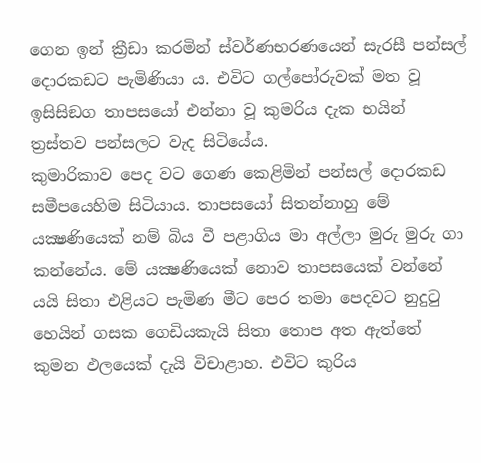ගෙන ඉන් ක්‍රීඩා කරමින් ස්වර්ණභරණයෙන් සැරසී පන්සල් දොරකඩට පැමිණියා ය. එවිට ගල්පෝරුවක් මත වූ ඉසිසිඞග තාපසයෝ එන්නා වූ කුමරිය දැක භයින් ත්‍රස්තව පන්සලට වැද සිටියේය.
කුමාරිකාව පෙද වට ගෙණ කෙළිමින් පන්සල් දොරකඩ සමීපයෙහිම සිටියාය. තාපසයෝ සිතන්නාහු මේ යක්‍ෂණියෙක් නම් බිය වී පළාගිය මා අල්ලා මුරු මුරු ගා කන්නේය. මේ යක්‍ෂණියෙක් නොව තාපසයෙක් වන්නේ යයි සිතා එළියට පැමිණ මීට පෙර තමා පෙදවට නුදුටු හෙයින් ගසක ගෙඩියකැයි සිතා තොප අත ඇත්තේ කුමන ඵලයෙක් දැයි විචාළාහ. එවිට කුරිය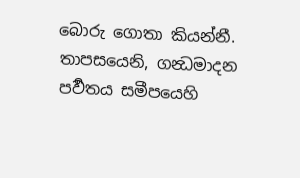බොරු ගොතා කියන්නී. තාපසයෙනි, ගන්‍ධමාදන පර්‍වතය සමීපයෙහි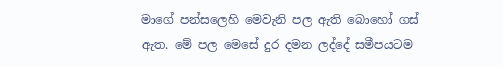මාගේ පන්සලෙහි මෙවැනි පල ඇති බොහෝ ගස් ඇත. මේ පල මෙසේ දුර දමන ලද්දේ සමීපයටම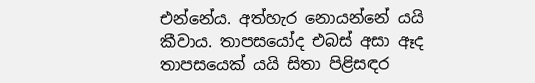එන්නේය. අත්හැර නොයන්නේ යයි කීවාය. තාපසයෝද එබස් අසා ඈද තාපසයෙක් යයි සිතා පිළිසඳර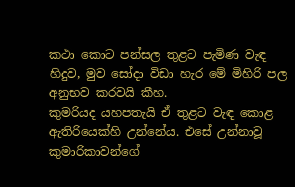කථා කොට පන්සල තුළට පැමිණ වැඳ හිදුව, මුව සෝදා විඩා හැර මේ මිහිරි පල අනුභව කරවයි කීහ.
කුමරියද යහපතැයි ඒ තුළට වැඳ කොළ ඇතිරියෙක්හි උන්නේය. එසේ උන්නාවූ කුමාරිකාවන්ගේ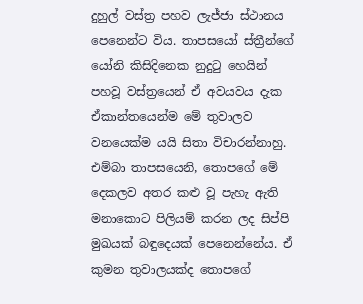දුහුල් වස්ත්‍ර පහව ලැජ්ජා ස්ථානය පෙනෙන්ට විය. තාපසයෝ ස්ත්‍රීන්ගේ යෝනි කිසිදිනෙක නුදුටු හෙයින් පහවූ වස්ත්‍රයෙන් ඒ අවයවය දැක ඒකාන්තයෙන්ම මේ තුවාලව වනයෙක්ම යයි සිතා විචාරන්නාහු. එම්බා තාපසයෙනි, තොපගේ මේ දෙකලව අතර කළු වූ පැහැ ඇති මනාකොට පිලියම් කරන ලද සිප්පි මුඛයක් බඳුදෙයක් පෙනෙන්නේය. ඒ කුමන තුවාලයක්ද තොපගේ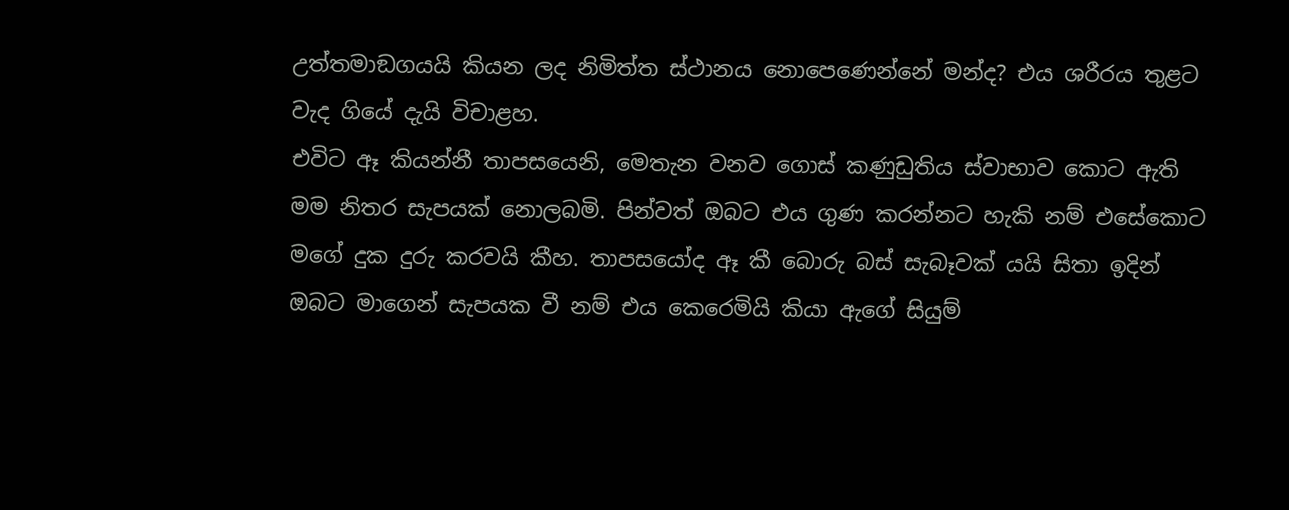උත්තමාඞගයයි කියන ලද නිමිත්ත ස්ථානය නොපෙණෙන්නේ මන්ද? එය ශරීරය තුළට වැද ගියේ දැයි විචාළහ.
එවිට ඈ කියන්නී තාපසයෙනි, මෙතැන වනව ගොස් කණුඩුතිය ස්වාභාව කොට ඇති මම නිතර සැපයක් නොලබමි. පින්වත් ඔබට එය ගුණ කරන්නට හැකි නම් එසේකොට මගේ දුක දුරු කරවයි කීහ. තාපසයෝද ඈ කී බොරු බස් සැබෑවක් යයි සිතා ඉදින් ඔබට මාගෙන් සැපයක වී නම් එය කෙරෙමියි කියා ඇගේ සියුම්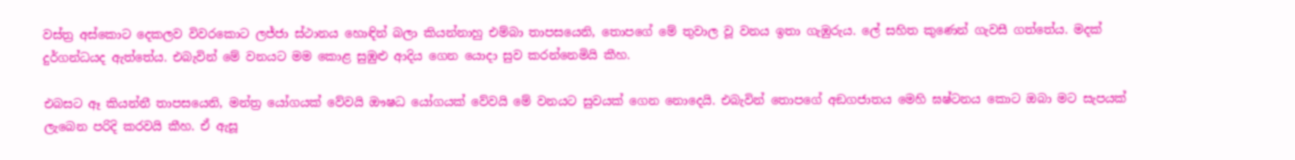වස්ත්‍ර අස්කොට දෙකලව විවරකොට ලජ්ජා ස්ථානය හොඳින් බලා කියන්නාහු එම්බා තාපසයෙනි, තොපගේ මේ තුවාල වූ වනය ඉතා ගැඹුරුය. ලේ සහිත කුණෙන් ගැවසී ගත්තේය. මදක් දුර්ගන්ධයද ඇත්තේය. එබැවින් මේ වනයට මම කොළ සුඹුළු ආදිය ගෙන යොදා සුව කරන්නෙමියි කීහ.

එබසට ඈ කියන්නී තාපසයෙනි, මන්ත්‍ර යෝගයක් වේවයි ඖෂධ යෝගයක් වේවයි මේ වනයට සුවයක් ගෙන නොදෙයි. එබැවින් තොපගේ අඞගජාතය මෙහි ඝෂ්ටනය කොට ඔබා මට සැපයක් ලැබෙන පරිදි කරවයි කීහ. ඒ ඇසූ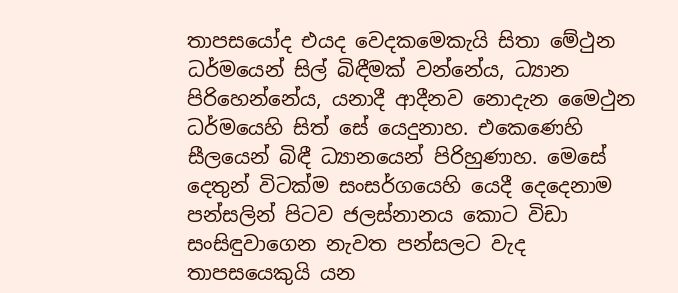තාපසයෝද එයද වෙදකමෙකැයි සිතා මේථුන ධර්මයෙන් සිල් බිඳීමක් වන්නේය, ධ්‍යාන පිරිහෙන්නේය, යනාදී ආදීනව නොදැන මෛථුන ධර්මයෙහි සිත් සේ යෙදුනාහ. එකෙණෙහි සීලයෙන් බිඳී ධ්‍යානයෙන් පිරිහුණාහ. මෙසේ දෙතුන් විටක්ම සංසර්ගයෙහි යෙදී දෙදෙනාම පන්සලින් පිටව ජලස්නානය කොට විඩා සංසිඳුවාගෙන නැවත පන්සලට වැද තාපසයෙකුයි යන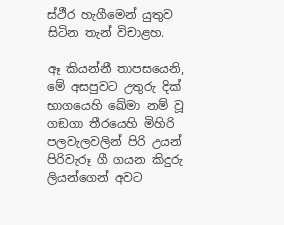ස්ථීර හැගීමෙන් යුතුව සිටින තැන් විචාළහ.

ඈ කියන්නී තාපසයෙනි, මේ අසපුවට උතුරු දික් භාගයෙහි ඛේමා නම් වූ ගඞගා තීරයෙහි මිහිරි පලවැලවලින් පිරි උයන් පිරිවැරූ ගී ගයන කිදුරු ලියන්ගෙන් අවට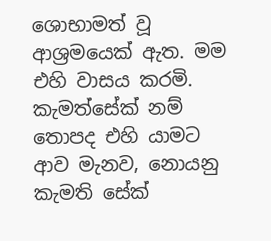ශොභාමත් වූ ආශ්‍රමයෙක් ඇත. මම එහි වාසය කරමි. කැමත්සේක් නම් තොපද එහි යාමට ආව මැනව, නොයනු කැමති සේක්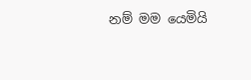නම් මම යෙමියි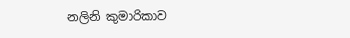නලිනි කුමාරිකාව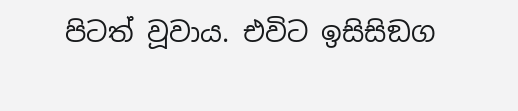පිටත් වූවාය. එවිට ඉසිසිඞග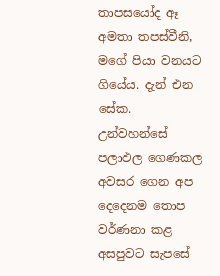තාපසයෝද ඈ අමතා තපස්වීනි, මගේ පියා වනයට ගියේය. දැන් එන සේක.
උන්වහන්සේ පලාඵල ගෙණකල අවසර ගෙන අප දෙදෙනම තොප වර්ණනා කළ අසපුවට සැපසේ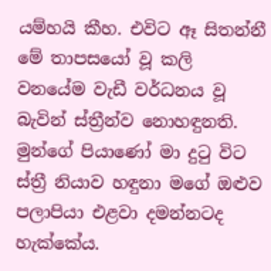යම්හයි කීහ. එවිට ඈ සිතන්නී මේ තාපසයෝ වූ කලි වනයේම වැඩී වර්ධනය වූ බැවින් ස්ත්‍රීන්ව නොහඳුනති. මුන්ගේ පියාණෝ මා දුටු විට ස්ත්‍රී නියාව හඳුනා මගේ ඔළුව පලාපියා එළවා දමන්නටද හැක්කේය.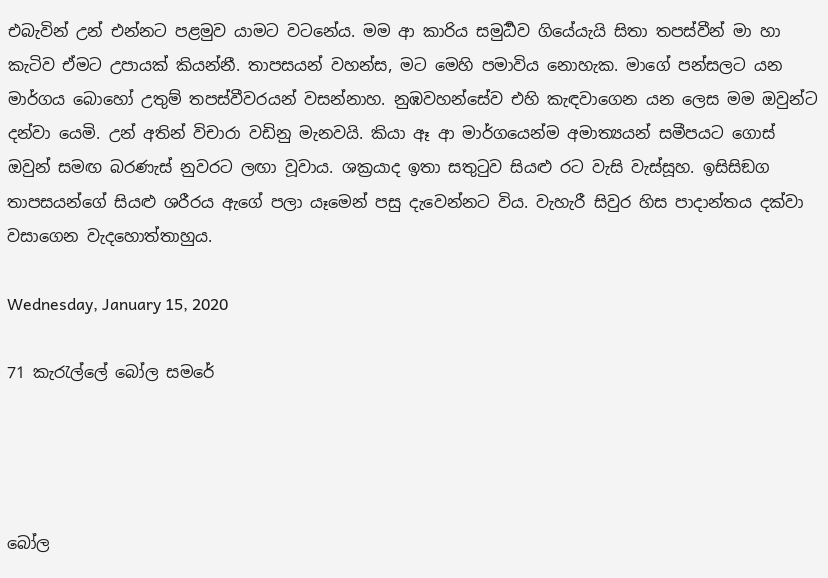එබැවින් උන් එන්නට පළමුව යාමට වටනේය. මම ආ කාරිය සමුර්‍ධව ගියේයැයි සිතා තපස්වීන් මා හා කැටිව ඒමට උපායක් කියන්නී. තාපසයන් වහන්ස, මට මෙහි පමාවිය නොහැක. මාගේ පන්සලට යන මාර්ගය බොහෝ උතුම් තපස්වීවරයන් වසන්නාහ. නුඹවහන්සේව එහි කැඳවාගෙන යන ලෙස මම ඔවුන්ට දන්වා යෙමි. උන් අතින් විචාරා වඩිනු මැනවයි. කියා ඈ ආ මාර්ගයෙන්ම අමාත්‍යයන් සමීපයට ගොස් ඔවුන් සමඟ බරණැස් නුවරට ලඟා වූවාය. ශක්‍රයාද ඉතා සතුටුව සියළු රට වැසි වැස්සූහ. ඉසිසිඞග තාපසයන්ගේ සියළු ශරීරය ඇගේ පලා යෑමෙන් පසු දැවෙන්නට විය. වැහැරී සිවුර හිස පාදාන්තය දක්වා වසාගෙන වැදහොත්තාහුය.

Wednesday, January 15, 2020

71 කැරැල්ලේ බෝල සමරේ




බෝල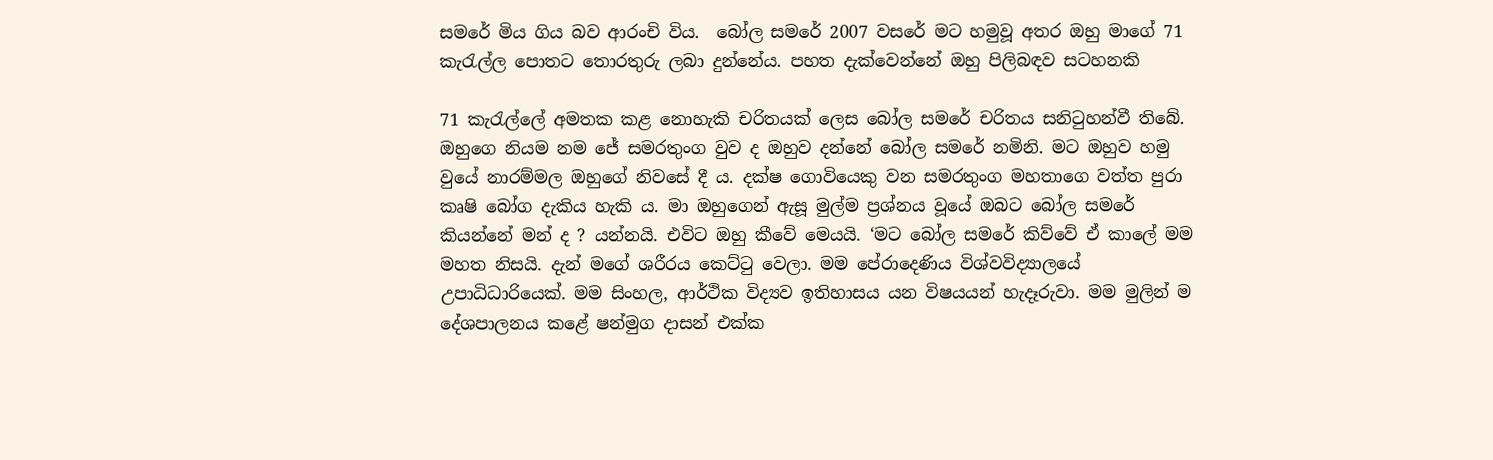සමරේ මිය ගිය බව ආරංචි විය.  බෝල සමරේ 2007 වසරේ මට හමුවූ අතර ඔහු මාගේ 71 කැරැල්ල පොතට තොරතුරු ලබා දුන්නේය. පහත දැක්වෙන්නේ ඔහු පිලිබඳව සටහනකි

71 කැරැල්ලේ අමතක කළ නොහැකි චරිතයක් ලෙස බෝල සමරේ චරිතය සනිටුහන්වී තිබේ. ඔහුගෙ නියම නම ජේ සමරතුංග වුව ද ඔහුව දන්නේ බෝල සමරේ නමිනි. මට ඔහුව හමු වුයේ නාරම්මල ඔහුගේ නිවසේ දී ය. දක්ෂ ගොවියෙකු වන සමරතුංග මහතාගෙ වත්ත පුරා කෘෂි බෝග දැකිය හැකි ය. මා ඔහුගෙන් ඇසූ මුල්ම ප්‍රශ්නය වූයේ ඔබට බෝල සමරේ කියන්නේ මන් ද ? යන්නයි. එවිට ඔහු කීවේ මෙයයි. ‘මට බෝල සමරේ කිව්වේ ඒ කාලේ මම මහත නිසයි. දැන් මගේ ශරීරය කෙට්ටු වෙලා. මම පේරාදෙණිය විශ්වවිද්‍යාලයේ උපාධිධාරියෙක්. මම සිංහල, ආර්ථික විද්‍යව ඉතිහාසය යන විෂයයන් හැදෑරුවා. මම මුලින් ම දේශපාලනය කළේ ෂන්මුග දාසන් එක්ක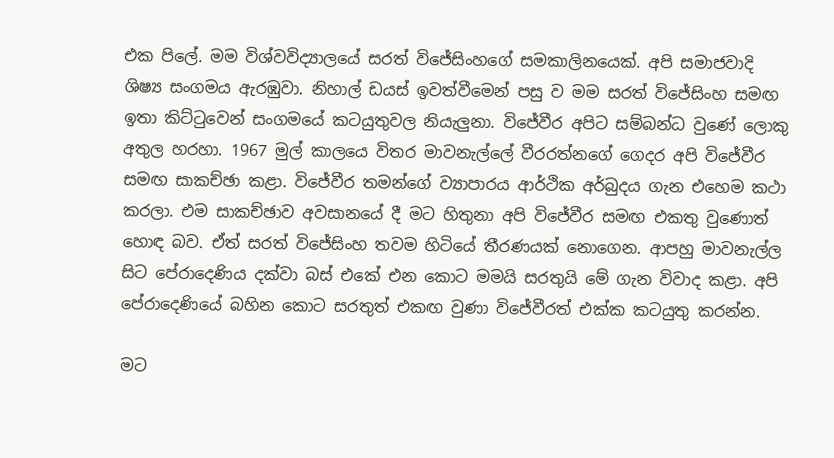එක පිලේ. මම විශ්වවිද්‍යාලයේ සරත් විජේසිංහගේ සමකාලිනයෙක්. අපි සමාජවාදි ශිෂ්‍ය සංගමය ඇරඹුවා. නිහාල් ඩයස් ඉවත්වීමෙන් පසු ව මම සරත් විජේසිංහ සමඟ ඉතා කිට්ටුවෙන් සංගමයේ කටයුතුවල නියැලුනා. විජේවීර අපිට සම්බන්ධ වුණේ ලොකු අතුල හරහා. 1967 මුල් කාලයෙ විතර මාවනැල්ලේ වීරරත්නගේ ගෙදර අපි විජේවීර සමඟ සාකච්ඡා කළා. විජේවීර තමන්ගේ ව්‍යාපාරය ආර්ථික අර්බුදය ගැන එහෙම කථා කරලා. එම සාකච්ඡාව අවසානයේ දී මට හිතුනා අපි විජේවීර සමඟ එකතු වුණොත් හොඳ බව. ඒත් සරත් විජේසිංහ තවම හිටියේ තීරණයක් නොගෙන. ආපහු මාවනැල්ල   සිට පේරාදෙණිය දක්වා බස් එකේ එන කොට මමයි සරතුයි මේ ගැන විවාද කළා. අපි පේරාදෙණියේ බහින කොට සරතුත් එකඟ වුණා විජේවීරත් එක්ක කටයුතු කරන්න.

මට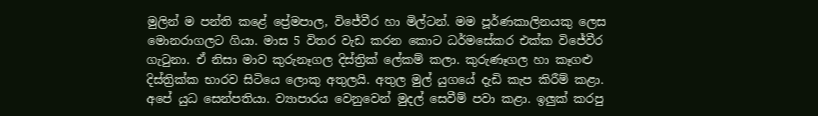මුලින් ම පන්ති කළේ ප්‍රේමපාල, විජේවීර හා මිල්ටන්. මම පූර්ණකාලිනයකු ලෙස මොනරාගලට ගියා. මාස 5 විතර වැඩ කරන කොට ධර්මසේකර එක්ක විජේවීර ගැටුනා. ඒ නිසා මාව කුරුනෑගල දිස්ත්‍රික් ලේකම් කලා. කුරුණෑගල හා කෑගළු දිස්ත්‍රික්ක භාරව සිටියෙ ලොකු අතුලයි. අතුල මුල් යුගයේ දැඩි කැප කිරීම් කළා. අපේ යුධ සෙන්පතියා. ව්‍යාපාරය වෙනුවෙන් මුදල් සෙවීම් පවා කළා. ඉලුක් කරපු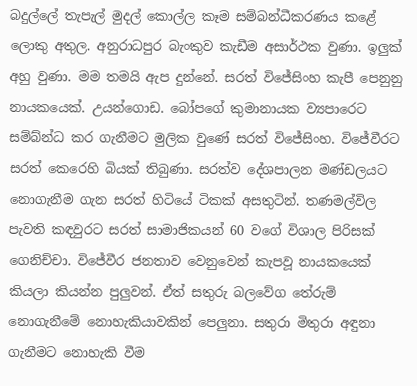බදුල්ලේ තැපැල් මුදල් කොල්ල කෑම සම්බන්ධීකරණය කළේ ලොකු අතුල. අනුරාධපුර බැංකුව කැඩීම අසාර්ථක වුණා. ඉලුක් අහු වුණා. මම තමයි ඇප දුන්නේ. සරත් විජේසිංහ කැපී පෙනුනු නායකයෙක්. උයන්ගොඩ. බෝපගේ කුමානායක ව්‍යපාරෙට සම්බ්න්ධ කර ගැනීමට මුලික වුණේ සරත් විජේසිංහ. විජේවීරට සරත් කෙරෙහි බියක් තිබුණා. සරත්ව දේශපාලන මණ්ඩලයට නොගැනීම ගැන සරත් හිටියේ ටිකක් අසතුටින්. තණමල්විල පැවති කඳවුරට සරත් සාමාජිකයන් 60 වගේ විශාල පිරිසක් ගෙනිච්චා. විජේවීර ජනතාව වෙනුවෙන් කැපවූ නායකයෙක් කියලා කියන්න පුලුවන්. ඒත් සතුරු බලවේග තේරුම් නොගැනීමේ නොහැකියාවකින් පෙලුනා. සතුරා මිතුරා අඳුනා ගැනීමට නොහැකි වීම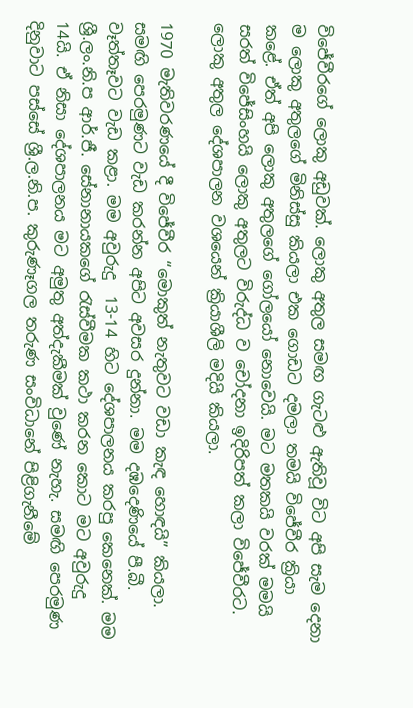විජේවීරගේ ලොකු අඩුවක්. ලොකු අතුල සමඟ ගැටළු ඇතිවූ විට අපි සැම දෙනා ම ලොකු අතුලගේ මිනිස්සු කියලා එක ගොඩට දමලා තමයි විජේවීර ක්‍රියා කළේ. ඒත් අපි ලොකු අතුලගේ ගෝලයෝ නොවෙයි. මට මතකයි වරක් මමයි සරත් විජේසිංහයි ලොකු අතුලට විරුද්ධ ව චෝදනා ඉදිරිපත් කලා විජේවීරට. ලොකු අතුල දේශපාලන වශයෙන් ක්‍රියාශීලි මදියි කියලා.

1970 මැතිවරණයේ දී විජේවීර “මොකුත් නැතුවට වඩා කැඳ හොඳයි” කියලා. සමඟි පෙරමුණට වැඩ කරන්න අපිට අවසර දුන්නා. මම දඹදෙණියේ පී.බී. වෑත්තෑවට වැඩ කළා. මම අවුරුදු  13-14 හිට දේශපාලනය කරපු කෙනෙක්. මම ශ්‍රී.ලං.නි.ප ආර්.ජී. සේනානායකගේ රැස්වීමක කථා කරන කොට මට අවුරුදු 14යි. ඒ නිසා දේශපාලනය මට අමුතු අත්දැකීමක් වුණේ නැහැ. සමඟි පෙරමුණ දිනුවාට පස්සේ ශ්‍රී.ල.නි.ප. කුරුණෑගල තරුණ සංවිධානේ පිළිගැනීමේ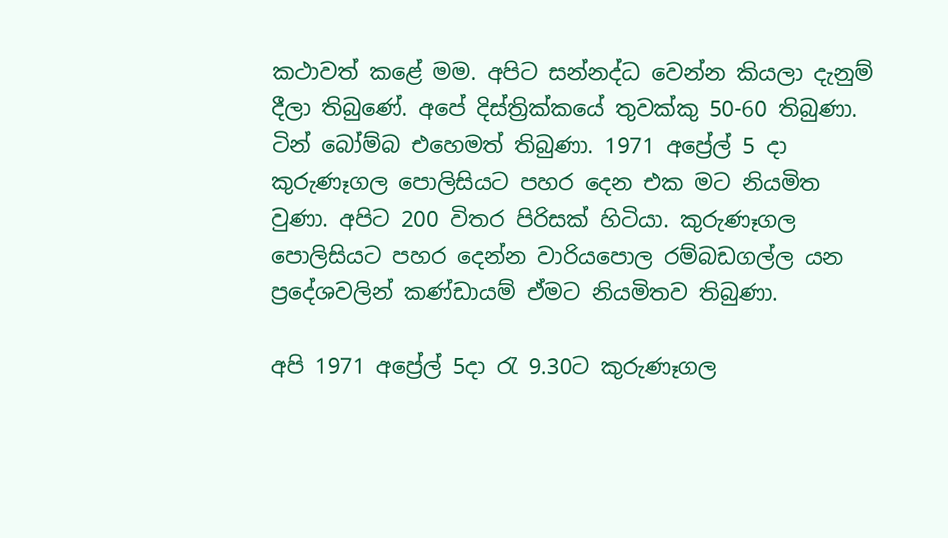කථාවත් කළේ මම. අපිට සන්නද්ධ වෙන්න කියලා දැනුම් දීලා තිබුණේ. අපේ දිස්ත්‍රික්කයේ තුවක්කු 50-60 තිබුණා. ටින් බෝම්බ එහෙමත් තිබුණා. 1971 අප්‍රේල් 5 දා කුරුණෑගල පොලිසියට පහර දෙන එක මට නියමිත වුණා. අපිට 200 විතර පිරිසක් හිටියා. කුරුණෑගල පොලිසියට පහර දෙන්න වාරියපොල රම්බඩගල්ල යන ප්‍රදේශවලින් කණ්ඩායම් ඒමට නියමිතව තිබුණා.

අපි 1971 අප්‍රේල් 5දා රැ 9.30ට කුරුණෑගල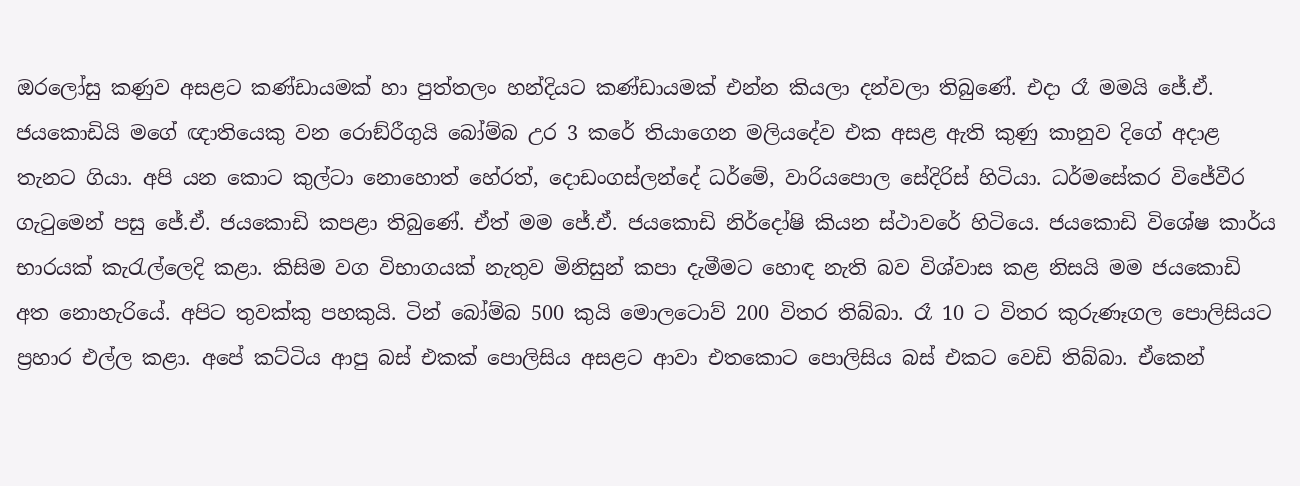ඔරලෝසු කණුව අසළට කණ්ඩායමක් හා පුත්තලං හන්දියට කණ්ඩායමක් එන්න කියලා දන්වලා තිබුණේ. එදා රෑ මමයි ජේ.ඒ. ජයකොඩියි මගේ ඥාතියෙකු වන රොඞ්රීගුයි බෝම්බ උර 3 කරේ තියාගෙන මලියදේව එක අසළ ඇති කුණු කානුව දිගේ අදාළ තැනට ගියා. අපි යන කොට කුල්ටා නොහොත් හේරත්, දොඩංගස්ලන්දේ ධර්මේ, වාරියපොල සේදිරිස් හිටියා. ධර්මසේකර විජේවීර ගැටුමෙන් පසු ජේ.ඒ. ජයකොඩි කපළා තිබුණේ. ඒත් මම ජේ.ඒ. ජයකොඩි නිර්දෝෂි කියන ස්ථාවරේ හිටියෙ. ජයකොඩි විශේෂ කාර්ය භාරයක් කැරැල්ලෙදි කළා. කිසිම වග විභාගයක් නැතුව මිනිසුන් කපා දැමීමට හොඳ නැති බව විශ්වාස කළ නිසයි මම ජයකොඩි අත නොහැරියේ. අපිට තුවක්කු පහකුයි. ටින් බෝම්බ 500 කුයි මොලටොව් 200 විතර තිබ්බා. රෑ 10 ට විතර කුරුණෑගල පොලිසියට ප්‍රහාර එල්ල කළා. අපේ කට්ටිය ආපු බස් එකක් පොලිසිය අසළට ආවා එතකොට පොලිසිය බස් එකට වෙඩි තිබ්බා. ඒකෙන්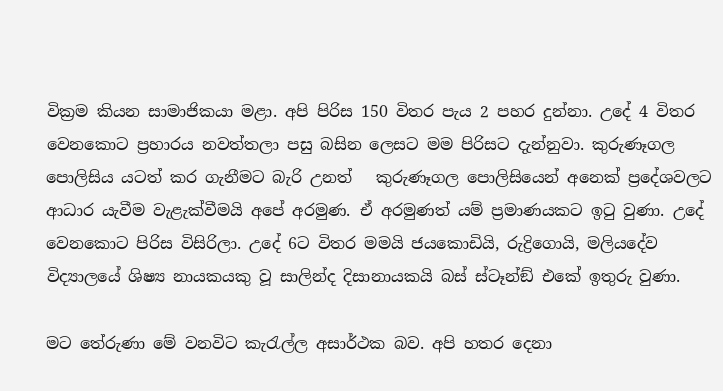වික්‍රම කියන සාමාජිකයා මළා. අපි පිරිස 150 විතර පැය 2 පහර දුන්නා. උදේ 4 විතර වෙනකොට ප්‍රහාරය නවත්තලා පසු බසින ලෙසට මම පිරිසට දැන්නුවා. කුරුණෑගල පොලිසිය යටත් කර ගැනීමට බැරි උනත්   කුරුණෑගල පොලිසියෙන් අනෙක් ප්‍රදේශවලට ආධාර යැවීම වැළැක්වීමයි අපේ අරමුණ. ඒ අරමුණත් යම් ප්‍රමාණයකට ඉටු වුණා. උදේ වෙනකොට පිරිස විසිරිලා. උදේ 6ට විතර මමයි ජයකොඩියි, රුද්‍රිගොයි, මලියදේව විද්‍යාලයේ ශිෂ්‍ය නායකයකු වූ සාලින්ද දිසානායකයි බස් ස්ටෑන්ඞ් එකේ ඉතුරු වුණා.

මට තේරුණා මේ වනවිට කැරැල්ල අසාර්ථක බව. අපි හතර දෙනා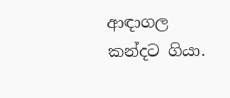ආඳාගල කන්දට ගියා.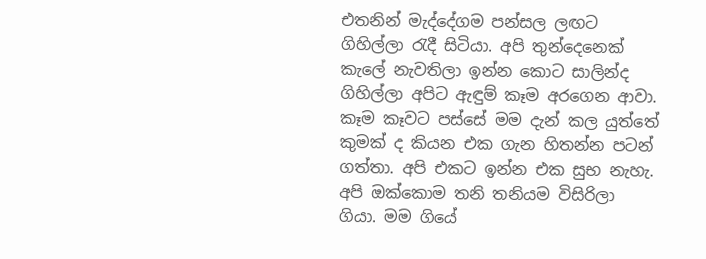එතනින් මැද්දේගම පන්සල ලඟට ගිහිල්ලා රැදී සිටියා. අපි තුන්දෙනෙක් කැලේ නැවතිලා ඉන්න කොට සාලින්ද ගිහිල්ලා අපිට ඇඳුම් කෑම අරගෙන ආවා. කෑම කෑවට පස්සේ මම දැන් කල යුත්තේ කුමක් ද කියන එක ගැන හිතන්න පටන් ගත්තා. අපි එකට ඉන්න එක සුභ නැහැ. අපි ඔක්කොම තනි තනියම විසිරිලා ගියා. මම ගියේ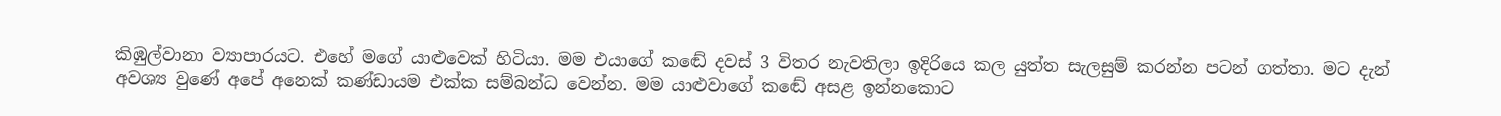කිඹුල්වානා ව්‍යාපාරයට. එහේ මගේ යාළුවෙක් හිටියා. මම එයාගේ කඬේ දවස් 3 විතර නැවතිලා ඉදිරියෙ කල යුත්ත සැලසුම් කරන්න පටන් ගත්තා. මට දැන් අවශ්‍ය වුණේ අපේ අනෙක් කණ්ඩායම එක්ක සම්බන්ධ වෙන්න. මම යාළුවාගේ කඬේ අසළ ඉන්නකොට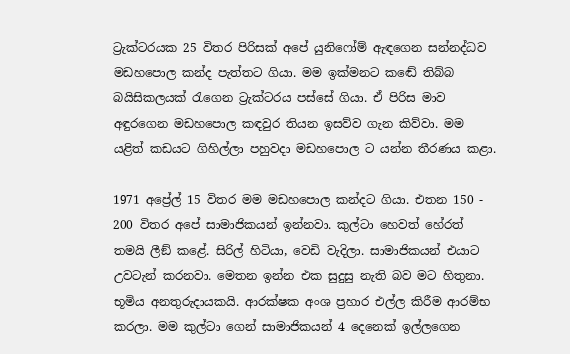ට්‍රැක්ටරයක 25 විතර පිරිසක් අපේ යුනිෆෝම් ඇඳගෙන සන්නද්ධව මඩහපොල කන්ද පැත්තට ගියා. මම ඉක්මනට කඬේ තිබ්බ බයිසිකලයක් රැගෙන ට්‍රැක්ටරය පස්සේ ගියා. ඒ පිරිස මාව අඳුරගෙන මඩහපොල කඳවුර තියන ඉසව්ව ගැන කිව්වා. මම යළිත් කඩයට ගිහිල්ලා පහුවදා මඩහපොල ට යන්න තීරණය කළා.

1971 අප්‍රේල් 15 විතර මම මඩහපොල කන්දට ගියා. එතන 150 - 200 විතර අපේ සාමාජිකයන් ඉන්නවා. කුල්ටා හෙවත් හේරත් තමයි ලීඞ් කළේ. සිරිල් හිටියා, වෙඩි වැදිලා. සාමාජිකයන් එයාට උවටැන් කරනවා. මෙතන ඉන්න එක සුදුසු නැති බව මට හිතුනා. භූමිය අනතුරුදායකයි. ආරක්ෂක අංශ ප්‍රහාර එල්ල කිරීම ආරම්භ කරලා. මම කුල්ටා ගෙන් සාමාජිකයන් 4 දෙනෙක් ඉල්ලගෙන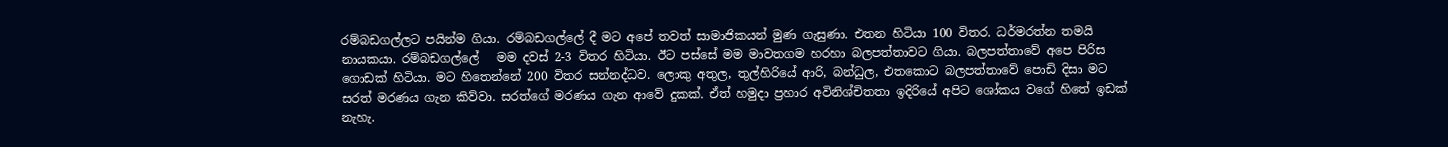රම්බඩගල්ලට පයින්ම ගියා. රම්බඩගල්ලේ දී මට අපේ තවත් සාමාජිකයන් මුණ ගැසුණා. එතන හිටියා 100 විතර. ධර්මරත්න තමයි නායකයා. රම්බඩගල්ලේ   මම දවස් 2-3 විතර හිටියා. ඊට පස්සේ මම මාවතගම හරහා බලපත්තාවට ගියා. බලපත්තාවේ අපෙ පිරිස ගොඩක් හිටියා. මට හිතෙන්නේ 200 විතර සන්නද්ධව. ලොකු අතුල, තුල්හිරියේ ආරි, බන්ධුල, එතකොට බලපත්තාවේ පොඩි දිසා මට සරත් මරණය ගැන කිව්වා. සරත්ගේ මරණය ගැන ආවේ දුකක්. ඒත් හමුදා ප්‍රහාර අවිනිශ්චිතතා ඉදිරියේ අපිට ශෝකය වගේ හිතේ ඉඩක් නැහැ.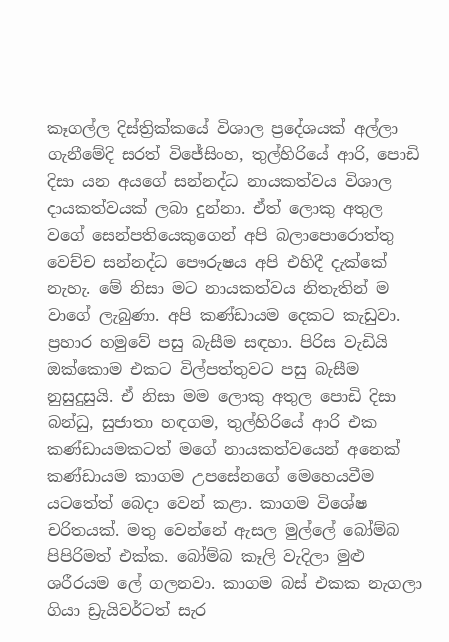කෑගල්ල දිස්ත්‍රික්කයේ විශාල ප්‍රදේශයක් අල්ලා ගැනීමේදි සරත් විජේසිංහ, තුල්හිරියේ ආරි, පොඩි දිසා යන අයගේ සන්නද්ධ නායකත්වය විශාල දායකත්වයක් ලබා දුන්නා. ඒත් ලොකු අතුල වගේ සෙන්පතියෙකුගෙන් අපි බලාපොරොත්තු වෙච්ච සන්නද්ධ පෞරුෂය අපි එහිදී දැක්කේ නැහැ. මේ නිසා මට නායකත්වය නිතැතින් ම වාගේ ලැබුණා. අපි කණ්ඩායම දෙකට කැඩුවා. ප්‍රහාර හමුවේ පසු බැසීම සඳහා. පිරිස වැඩියි ඔක්කොම එකට විල්පත්තුවට පසු බැසීම නුසුදුසුයි. ඒ නිසා මම ලොකු අතුල පොඩි දිසා බන්ධු, සුජාතා හඳගම, තුල්හිරියේ ආරි එක කණ්ඩායමකටත් මගේ නායකත්වයෙන් අනෙක් කණ්ඩායම කාගම උපසේනගේ මෙහෙයවීම යටතේත් බෙදා වෙන් කළා. කාගම විශේෂ චරිතයක්. මතු වෙන්නේ ඇසල මුල්ලේ බෝම්බ පිපිරිමත් එක්ක. බෝම්බ කෑලි වැදිලා මුළු ශරීරයම ලේ ගලනවා. කාගම බස් එකක නැගලා ගියා ඩ්‍රැයිවර්ටත් සැර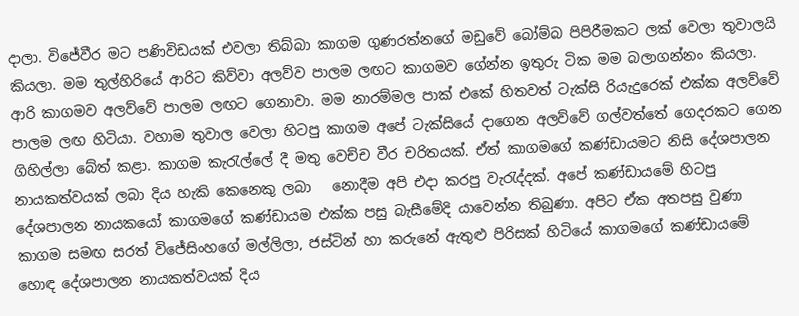දාලා. විජේවීර මට පණිවිඩයක් එවලා තිබ්බා කාගම ගුණරත්නගේ මඩුවේ බෝම්බ පිපිරීමකට ලක් වෙලා තුවාලයි කියලා. මම තුල්හිරියේ ආරිට කිව්වා අලව්ව පාලම ලඟට කාගමව ගේන්න ඉතුරු ටික මම බලාගන්නං කියලා. ආරි කාගමව අලව්වේ පාලම ලඟට ගෙනාවා. මම නාරම්මල පාක් එකේ හිතවත් ටැක්සි රියැදුරෙක් එක්ක අලව්වේ පාලම ලඟ හිටියා. වහාම තුවාල වෙලා හිටපු කාගම අපේ ටැක්සියේ දාගෙන අලව්වේ ගල්වත්තේ ගෙදරකට ගෙන ගිහිල්ලා බේත් කළා. කාගම කැරැල්ලේ දී මතු වෙච්ච වීර චරිතයක්. ඒත් කාගමගේ කණ්ඩායමට නිසි දේශපාලන නායකත්වයක් ලබා දිය හැකි කෙනෙකු ලබා   නොදීම අපි එදා කරපු වැරැද්දක්. අපේ කණ්ඩායමේ හිටපු දේශපාලන නායකයෝ කාගමගේ කණ්ඩායම එක්ක පසු බැසීමේදි යාවෙන්න තිබුණා. අපිට ඒක අතපසු වුණා කාගම සමඟ සරත් විජේසිංහගේ මල්ලිලා, ජස්ටින් හා කරුනේ ඇතුළු පිරිසක් හිටියේ කාගමගේ කණ්ඩායමේ හොඳ දේශපාලන නායකත්වයක් දිය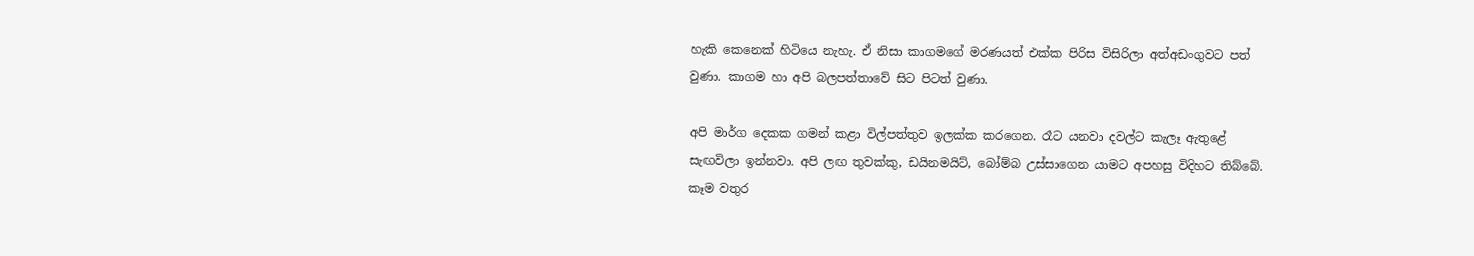හැකි කෙනෙක් හිටියෙ නැහැ. ඒ නිසා කාගමගේ මරණයත් එක්ක පිරිස විසිරිලා අත්අඩංගුවට පත් වුණා. කාගම හා අපි බලපත්තාවේ සිට පිටත් වුණා.

අපි මාර්ග දෙකක ගමන් කළා විල්පත්තුව ඉලක්ක කරගෙන. රෑට යනවා දවල්ට කැලෑ ඇතුළේ සැඟවිලා ඉන්නවා. අපි ලඟ තුවක්කු, ඩයිනමයිට්, බෝම්බ උස්සාගෙන යාමට අපහසු විදිහට තිබ්බේ. කෑම වතුර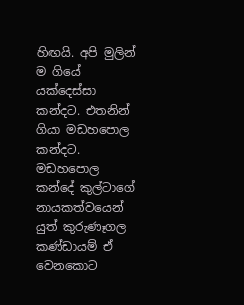හිඟයි. අපි මුලින් ම ගියේ යක්දෙස්සා කන්දට. එතනින් ගියා මඩහපොල කන්දට. මඩහපොල කන්දේ කුල්ටාගේ නායකත්වයෙන් යුත් කුරුණෑගල කණ්ඩායම් ඒ වෙනකොට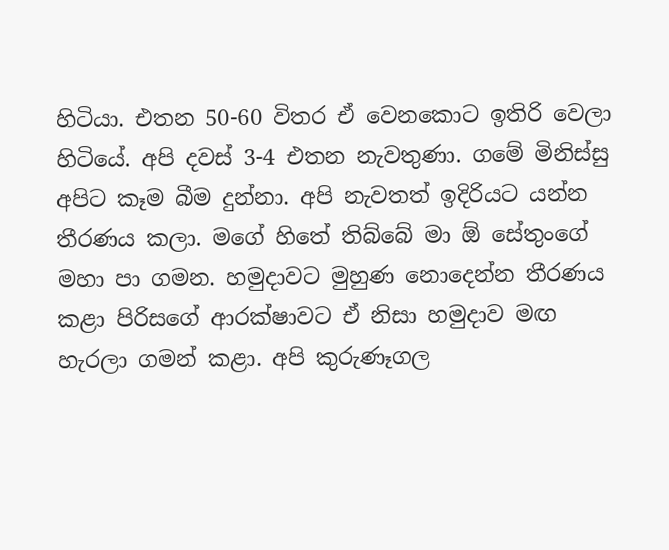හිටියා. එතන 50-60 විතර ඒ වෙනකොට ඉතිරි වෙලා හිටියේ. අපි දවස් 3-4 එතන නැවතුණා. ගමේ මිනිස්සු අපිට කෑම බීම දුන්නා. අපි නැවතත් ඉදිරියට යන්න තීරණය කලා. මගේ හිතේ තිබ්බේ මා ඕ සේතුංගේ මහා පා ගමන. හමුදාවට මුහුණ නොදෙන්න තීරණය කළා පිරිසගේ ආරක්ෂාවට ඒ නිසා හමුදාව මඟ හැරලා ගමන් කළා. අපි කුරුණෑගල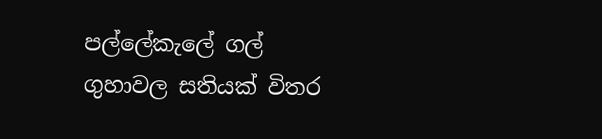පල්ලේකැලේ ගල් ගුහාවල සතියක් විතර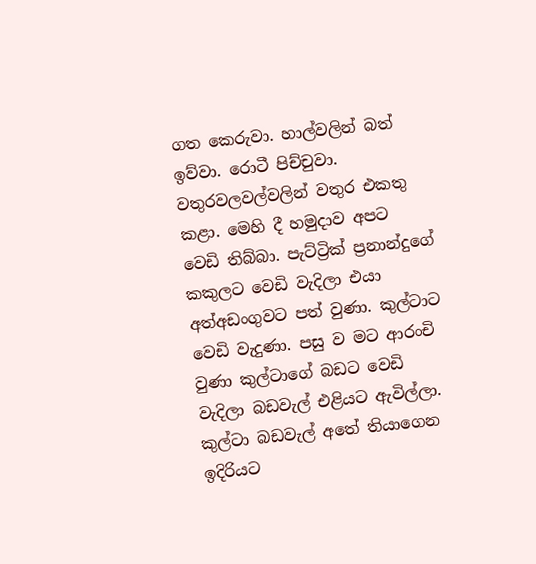ගත කෙරුවා. හාල්වලින් බත් ඉව්වා. රොටී පිච්චුවා. වතුරවලවල්වලින් වතුර එකතු කළා. මෙහි දී හමුදාව අපට වෙඩි තිබ්බා. පැට්ට්‍රික් ප්‍රනාන්දුගේ කකුලට වෙඩි වැදිලා එයා අත්අඩංගුවට පත් වුණා. කුල්ටාට වෙඩි වැදුණා. පසු ව මට ආරංචි වුණා කුල්ටාගේ බඩට වෙඩි වැදිලා බඩවැල් එළියට ඇවිල්ලා. කුල්ටා බඩවැල් අතේ තියාගෙන ඉදිරියට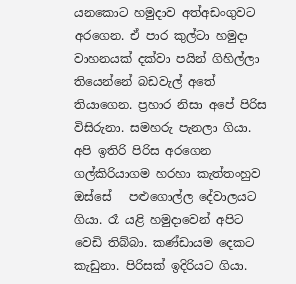යනකොට හමුදාව අත්අඩංගුවට අරගෙන. ඒ පාර කුල්ටා හමුදා වාහනයක් දක්වා පයින් ගිහිල්ලා තියෙන්නේ බඩවැල් අතේ තියාගෙන. ප්‍රහාර නිසා අපේ පිරිස විසිරුනා. සමහරු පැනලා ගියා. අපි ඉතිරි පිරිස අරගෙන ගල්කිරියාගම හරහා කැත්තංහුව ඔස්සේ   පළුගොල්ල දේවාලයට ගියා. රෑ යළි හමුදාවෙන් අපිට වෙඩි තිබ්බා. කණ්ඩායම දෙකට කැඩුනා. පිරිසක් ඉදිරියට ගියා.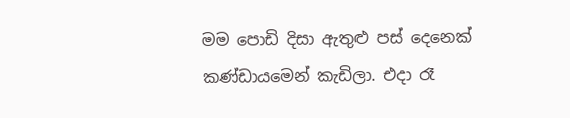මම පොඩි දිසා ඇතුළු පස් දෙනෙක් කණ්ඩායමෙන් කැඩිලා. එදා රෑ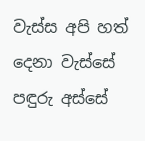වැස්ස අපි හත් දෙනා වැස්සේ පඳුරු අස්සේ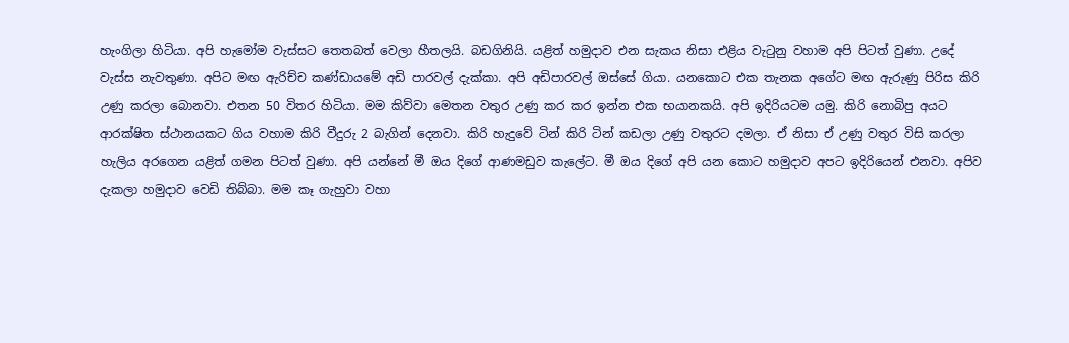හැංගිලා හිටියා. අපි හැමෝම වැස්සට තෙතබත් වෙලා හීතලයි. බඩගිනියි. යළිත් හමුදාව එන සැකය නිසා එළිය වැටුනු වහාම අපි පිටත් වුණා. උදේ වැස්ස නැවතුණා. අපිට මඟ ඇරිච්ච කණ්ඩායමේ අඩි පාරවල් දැක්කා. අපි අඩිපාරවල් ඔස්සේ ගියා. යනකොට එක තැනක අගේට මඟ ඇරුණු පිරිස කිරි උණු කරලා බොනවා. එතන 50 විතර හිටියා. මම කිව්වා මෙතන වතුර උණු කර කර ඉන්න එක භයානකයි. අපි ඉදිරියටම යමු. කිරි නොබිපු අයට ආරක්ෂිත ස්ථානයකට ගිය වහාම කිරි වීදුරු 2 බැගින් දෙනවා. කිරි හැදුවේ ටින් කිරි ටින් කඩලා උණු වතුරට දමලා. ඒ නිසා ඒ උණු වතුර විසි කරලා හැලිය අරගෙන යළිත් ගමන පිටත් වුණා. අපි යන්නේ මී ඔය දිගේ ආණමඩුව කැලේට. මී ඔය දිගේ අපි යන කොට හමුදාව අපට ඉදිරියෙන් එනවා. අපිව දැකලා හමුදාව වෙඩි තිබ්බා. මම කෑ ගැහුවා වහා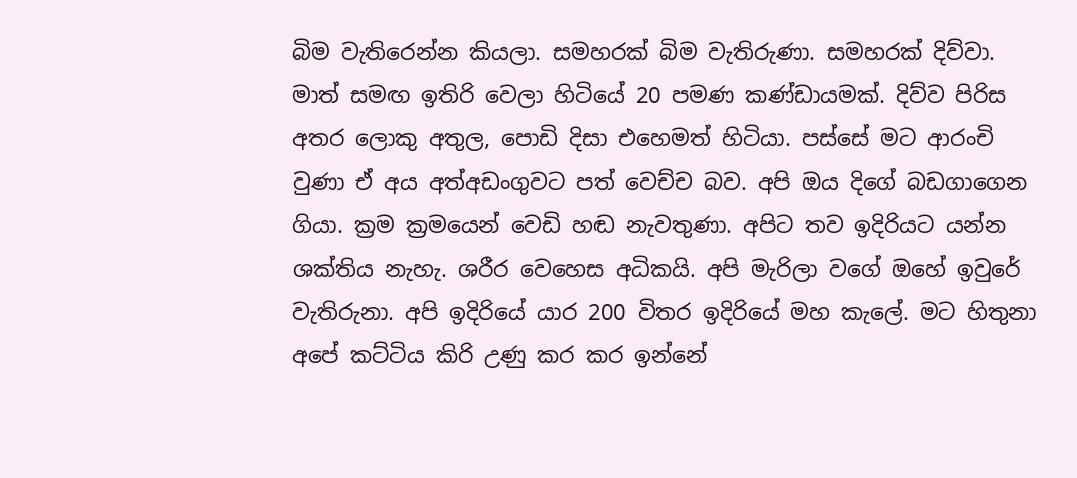බිම වැතිරෙන්න කියලා. සමහරක් බිම වැතිරුණා. සමහරක් දිව්වා. මාත් සමඟ ඉතිරි වෙලා හිටියේ 20 පමණ කණ්ඩායමක්. දිව්ව පිරිස අතර ලොකු අතුල, පොඩි දිසා එහෙමත් හිටියා. පස්සේ මට ආරංචි වුණා ඒ අය අත්අඩංගුවට පත් වෙච්ච බව. අපි ඔය දිගේ බඩගාගෙන ගියා. ක්‍රම ක්‍රමයෙන් වෙඩි හඬ නැවතුණා. අපිට තව ඉදිරියට යන්න ශක්තිය නැහැ. ශරීර වෙහෙස අධිකයි. අපි මැරිලා වගේ ඔහේ ඉවුරේ වැතිරුනා. අපි ඉදිරියේ යාර 200 විතර ඉදිරියේ මහ කැලේ. මට හිතුනා අපේ කට්ටිය කිරි උණු කර කර ඉන්නේ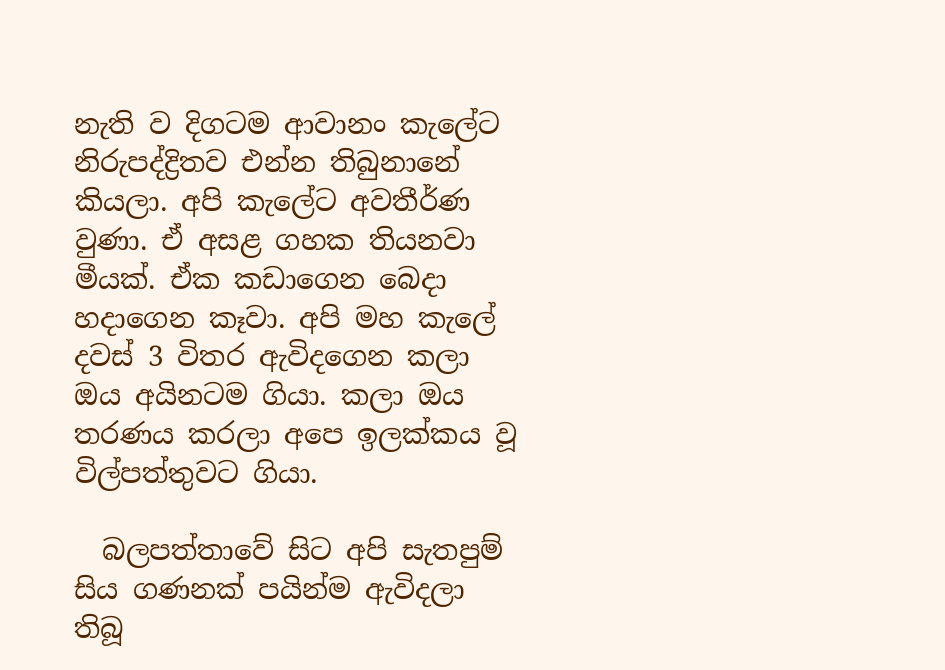නැති ව දිගටම ආවානං කැලේට නිරුපද්ද්‍රිතව එන්න තිබුනානේ කියලා. අපි කැලේට අවතීර්ණ වුණා. ඒ අසළ ගහක තියනවා මීයක්. ඒක කඩාගෙන බෙදා හදාගෙන කෑවා. අපි මහ කැලේ දවස් 3 විතර ඇවිදගෙන කලා ඔය අයිනටම ගියා. කලා ඔය තරණය කරලා අපෙ ඉලක්කය වූ විල්පත්තුවට ගියා.

  බලපත්තාවේ සිට අපි සැතපුම් සිය ගණනක් පයින්ම ඇවිදලා තිබූ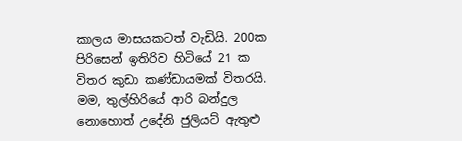කාලය මාසයකටත් වැඩියි. 200ක පිරිසෙන් ඉතිරිව හිටියේ 21 ක විතර කුඩා කණ්ඩායමක් විතරයි. මම, තුල්හිරියේ ආරි බන්දුල නොහොත් උදේනි ජුලියට් ඇතුළු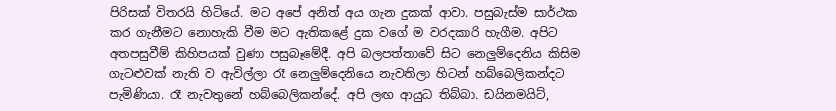පිරිසක් විතරයි හිටියේ. මට අපේ අනිත් අය ගැන දුකක් ආවා. පසුබැස්ම සාර්ථක කර ගැනීමට නොහැකි වීම මට ඇතිකළේ දුක වගේ ම වරදකාරි හැගීම. අපිට අතපසුවීම් කිහිපයක් වුණා පසුබෑමේදී. අපි බලපත්තාවේ සිට නෙලුම්දෙනිය කිසිම ගැටළුවක් නැති ව ඇවිල්ලා රෑ නෙලුම්දෙනියෙ නැවතිලා හිටන් හබ්බෙලිකන්දට පැමිණියා. රෑ නැවතුනේ හබ්බෙලිකන්දේ. අපි ලඟ ආයුධ තිබ්බා. ඩයිනමයිට්,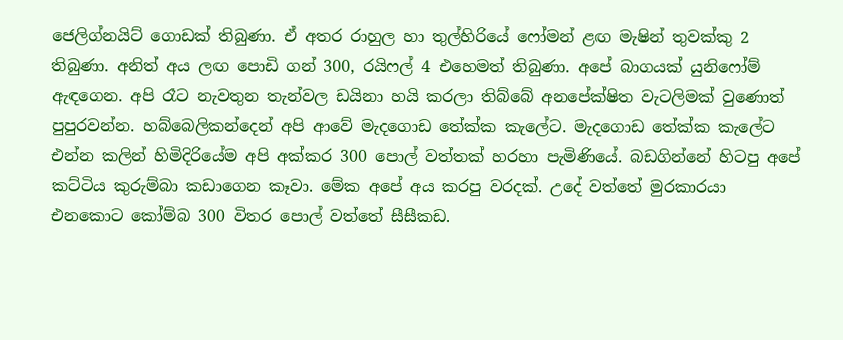ජෙලිග්නයිට් ගොඩක් තිබුණා. ඒ අතර රාහුල හා තුල්හිරියේ ෆෝමන් ළඟ මැෂින් තුවක්කු 2 තිබුණා. අනිත් අය ලඟ පොඩි ගන් 300, රයිෆල් 4 එහෙමත් තිබුණා. අපේ බාගයක් යුනිෆෝම් ඇඳගෙන. අපි රෑට නැවතුන තැන්වල ඩයිනා හයි කරලා තිබ්බේ අනපේක්ෂිත වැටලිමක් වුණොත් පුපුරවන්න. හබ්බෙලිකන්දෙන් අපි ආවේ මැදගොඩ තේක්ක කැලේට. මැදගොඩ තේක්ක කැලේට එන්න කලින් හිමිදිරියේම අපි අක්කර 300 පොල් වත්තක් හරහා පැමිණියේ. බඩගින්නේ හිටපු අපේ කට්ටිය කුරුම්බා කඩාගෙන කෑවා. මේක අපේ අය කරපු වරදක්. උදේ වත්තේ මුරකාරයා එනකොට කෝම්බ 300 විතර පොල් වත්තේ සීසීකඩ.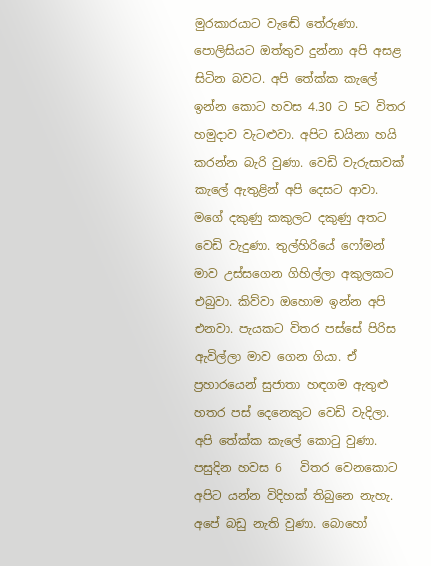මුරකාරයාට වැඬේ තේරුණා. පොලිසියට ඔත්තුව දුන්නා අපි අසළ සිටින බවට. අපි තේක්ක කැලේ ඉන්න කොට හවස 4.30 ට 5ට විතර හමුදාව වැටළුවා. අපිට ඩයිනා හයි කරන්න බැරි වුණා. වෙඩි වැරුසාවක් කැලේ ඇතුළින් අපි දෙසට ආවා. මගේ දකුණු කකුලට දකුණු අතට වෙඩි වැදුණා. තුල්හිරියේ ෆෝමන් මාව උස්සගෙන ගිහිල්ලා අකුලකට එබුවා. කිව්වා ඔහොම ඉන්න අපි එනවා. පැයකට විතර පස්සේ පිරිස ඇවිල්ලා මාව ගෙන ගියා. ඒ ප්‍රහාරයෙන් සුජාතා හඳගම ඇතුළු හතර පස් දෙනෙකුට වෙඩි වැදිලා. අපි තේක්ක කැලේ කොටු වුණා. පසුදින හවස 6   විතර වෙනකොට අපිට යන්න විදිහක් තිබුනෙ නැහැ. අපේ බඩු නැති වුණා. බොහෝ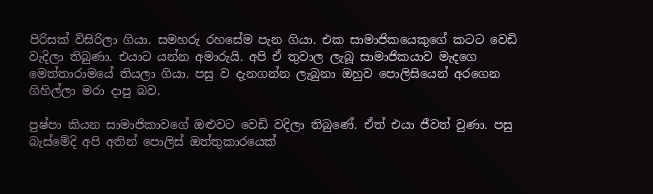පිරිසක් විසිරිලා ගියා. සමහරු රහසේම පැන ගියා. එක සාමාජිකයෙකුගේ කටට වෙඩි වැදිලා තිබුණා. එයාට යන්න අමාරුයි. අපි ඒ තුවාල ලැබූ සාමාජිකයාව මැදගෙ මෙත්තාරාමයේ තියලා ගියා. පසු ව දැනගන්න ලැබුනා ඔහුව පොලිසියෙන් අරගෙන ගිහිල්ලා මරා දාපු බව.

පුෂ්පා කියන සාමාජිකාවගේ ඔළුවට වෙඩි වදිලා තිබුණේ. ඒත් එයා ජීවත් වුණා. පසු බැස්මේදි අපි අතින් පොලිස් ඔත්තුකාරයෙක්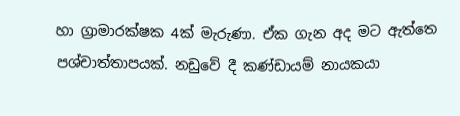හා ග්‍රාමාරක්ෂක 4ක් මැරුණා. ඒක ගැන අද මට ඇත්තෙ පශ්චාත්තාපයක්. නඩුවේ දී කණ්ඩායම් නායකයා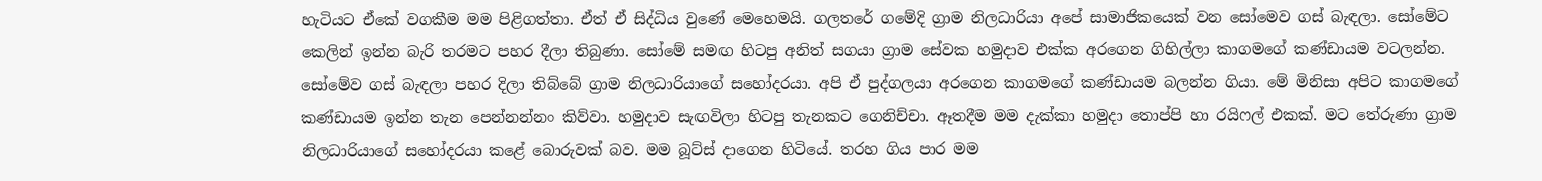හැටියට ඒකේ වගකීම මම පිළිගත්තා. ඒත් ඒ සිද්ධිය වුණේ මෙහෙමයි. ගලතරේ ගමේදි ග්‍රාම නිලධාරියා අපේ සාමාජිකයෙක් වන සෝමෙව ගස් බැඳලා. සෝමේට කෙලින් ඉන්න බැරි තරමට පහර දීලා තිබුණා. සෝමේ සමඟ හිටපු අනිත් සගයා ග්‍රාම සේවක හමුදාව එක්ක අරගෙන ගිහිල්ලා කාගමගේ කණ්ඩායම වටලන්න. සෝමේව ගස් බැඳලා පහර දිලා තිබ්බේ ග්‍රාම නිලධාරියාගේ සහෝදරයා. අපි ඒ පුද්ගලයා අරගෙන කාගමගේ කණ්ඩායම බලන්න ගියා. මේ මිනිසා අපිට කාගමගේ කණ්ඩායම ඉන්න තැන පෙන්නන්නං කිව්වා. හමුදාව සැඟවිලා හිටපු තැනකට ගෙනිච්චා. ඈතදීම මම දැක්කා හමුදා තොප්පි හා රයිෆල් එකක්. මට තේරුණා ග්‍රාම නිලධාරියාගේ සහෝදරයා කළේ බොරුවක් බව. මම බූට්ස් දාගෙන හිටියේ. තරහ ගිය පාර මම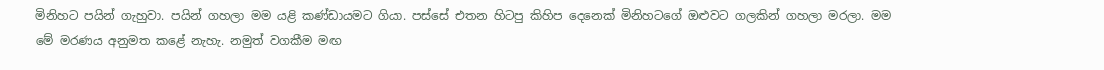මිනිහට පයින් ගැහුවා. පයින් ගහලා මම යළි කණ්ඩායමට ගියා. පස්සේ එතන හිටපු කිහිප දෙනෙක් මිනිහටගේ ඔළුවට ගලකින් ගහලා මරලා. මම මේ මරණය අනුමත කළේ නැහැ. නමුත් වගකීම මඟ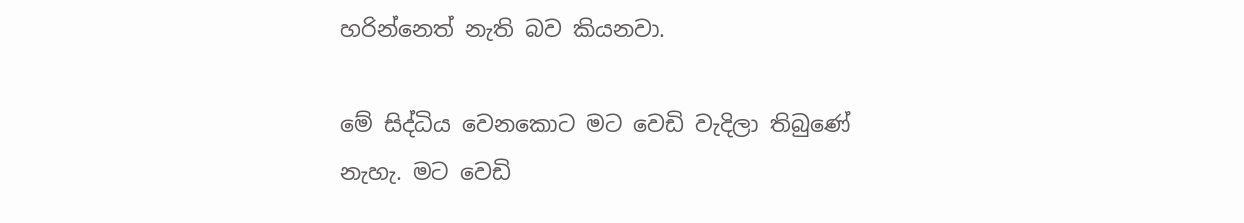හරින්නෙත් නැති බව කියනවා.

මේ සිද්ධිය වෙනකොට මට වෙඩි වැදිලා තිබුණේ නැහැ. මට වෙඩි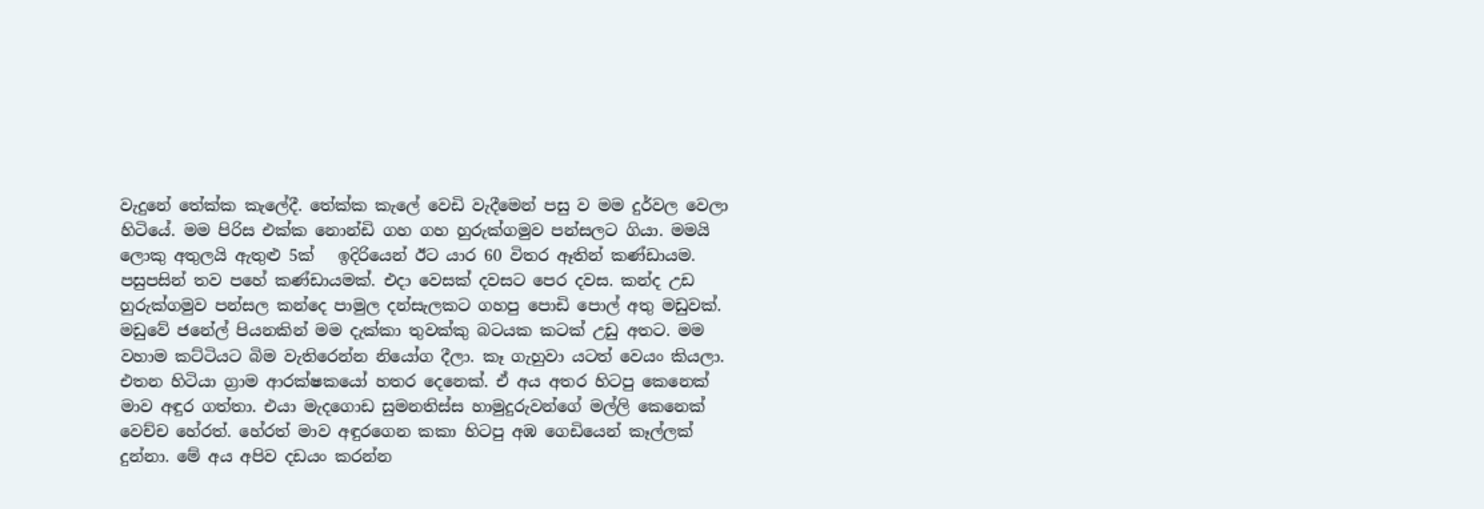වැදුනේ තේක්ක කැලේදී. තේක්ක කැලේ වෙඩි වැදීමෙන් පසු ව මම දුර්වල වෙලා හිටියේ. මම පිරිස එක්ක නොන්ඩි ගහ ගහ හුරුක්ගමුව පන්සලට ගියා. මමයි ලොකු අතුලයි ඇතුළු 5ක්   ඉදිරියෙන් ඊට යාර 60 විතර ඈතින් කණ්ඩායම. පසුපසින් තව පහේ කණ්ඩායමක්. එදා වෙසක් දවසට පෙර දවස. කන්ද උඩ හුරුක්ගමුව පන්සල කන්දෙ පාමුල දන්සැලකට ගහපු පොඩි පොල් අතු මඩුවක්. මඩුවේ ජනේල් පියනකින් මම දැක්කා තුවක්කු බටයක කටක් උඩු අතට. මම වහාම කට්ටියට බිම වැතිරෙන්න නියෝග දීලා. කෑ ගැහුවා යටත් වෙයං කියලා. එතන හිටියා ග්‍රාම ආරක්ෂකයෝ හතර දෙනෙක්. ඒ අය අතර හිටපු කෙනෙක් මාව අඳුර ගත්තා. එයා මැදගොඩ සුමනතිස්ස හාමුදුරුවන්ගේ මල්ලි කෙනෙක් වෙච්ච හේරත්. හේරත් මාව අඳුරගෙන කකා හිටපු අඹ ගෙඩියෙන් කෑල්ලක් දුන්නා. මේ අය අපිව දඩයං කරන්න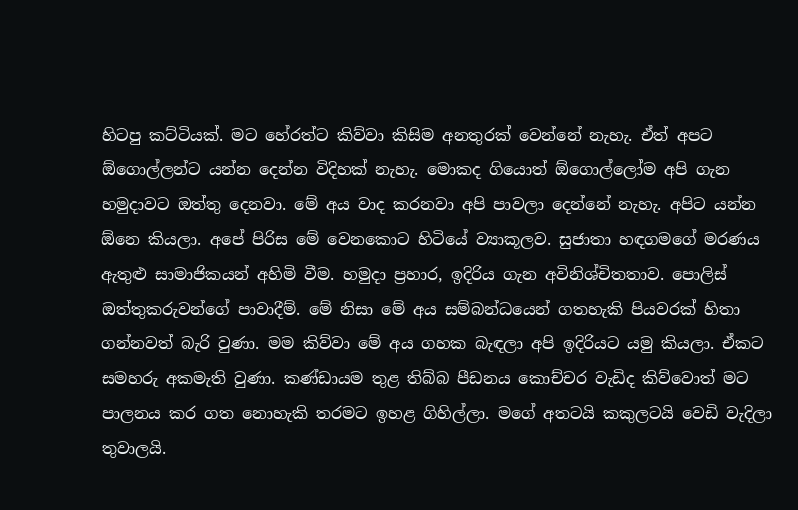හිටපු කට්ටියක්. මට හේරත්ට කිව්වා කිසිම අනතුරක් වෙන්නේ නැහැ. ඒත් අපට ඕගොල්ලන්ට යන්න දෙන්න විදිහක් නැහැ. මොකද ගියොත් ඕගොල්ලෝම අපි ගැන හමුදාවට ඔත්තු දෙනවා. මේ අය වාද කරනවා අපි පාවලා දෙන්නේ නැහැ. අපිට යන්න ඕනෙ කියලා. අපේ පිරිස මේ වෙනකොට හිටියේ ව්‍යාකූලව. සුජාතා හඳගමගේ මරණය ඇතුළු සාමාජිකයන් අහිමි වීම. හමුදා ප්‍රහාර, ඉදිරිය ගැන අවිනිශ්චිතතාව. පොලිස් ඔත්තුකරුවන්ගේ පාවාදීම්. මේ නිසා මේ අය සම්බන්ධයෙන් ගතහැකි පියවරක් හිතා ගන්නවත් බැරි වුණා. මම කිව්වා මේ අය ගහක බැඳලා අපි ඉදිරියට යමු කියලා. ඒකට සමහරු අකමැති වුණා. කණ්ඩායම තුළ තිබ්බ පීඩනය කොච්චර වැඩිද කිව්වොත් මට පාලනය කර ගත නොහැකි තරමට ඉහළ ගිහිල්ලා. මගේ අතටයි කකුලටයි වෙඩි වැදිලා තුවාලයි.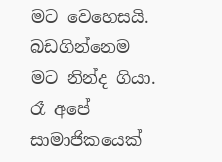මට වෙහෙසයි. බඩගින්නෙම මට නින්ද ගියා. රෑ අපේ සාමාජිකයෙක්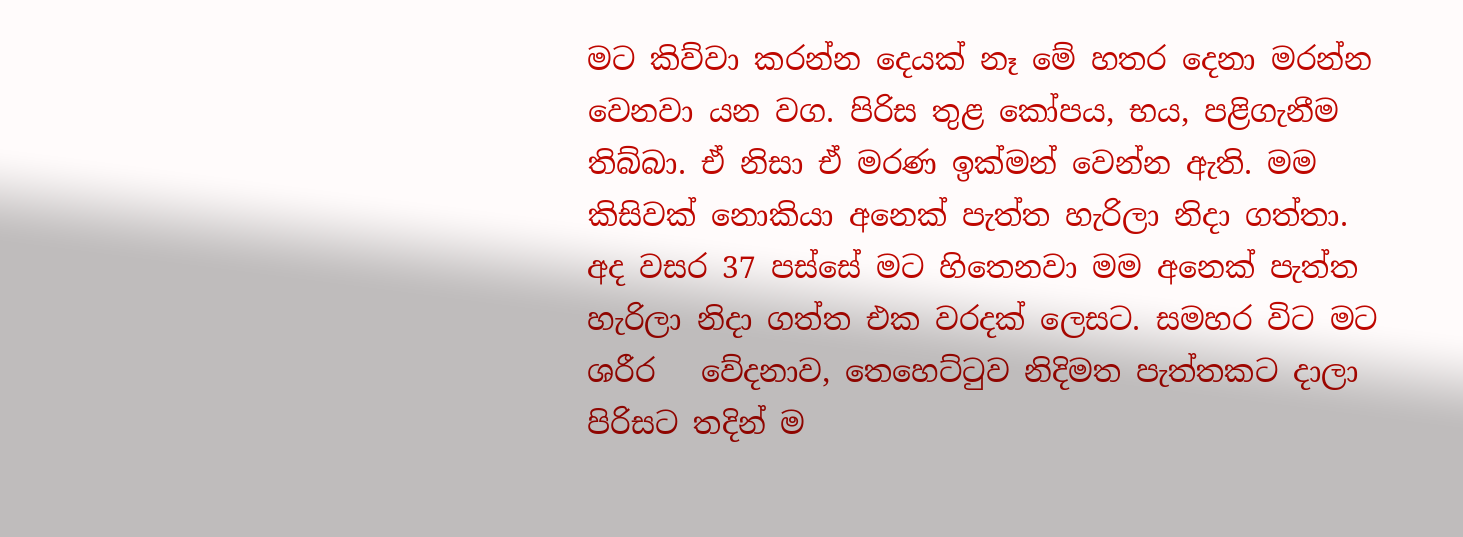මට කිව්වා කරන්න දෙයක් නෑ මේ හතර දෙනා මරන්න වෙනවා යන වග. පිරිස තුළ කෝපය, භය, පළිගැනීම තිබ්බා. ඒ නිසා ඒ මරණ ඉක්මන් වෙන්න ඇති. මම කිසිවක් නොකියා අනෙක් පැත්ත හැරිලා නිදා ගත්තා. අද වසර 37 පස්සේ මට හිතෙනවා මම අනෙක් පැත්ත හැරිලා නිදා ගත්ත එක වරදක් ලෙසට. සමහර විට මට ශරීර   වේදනාව, තෙහෙට්ටුව නිදිමත පැත්තකට දාලා පිරිසට තදින් ම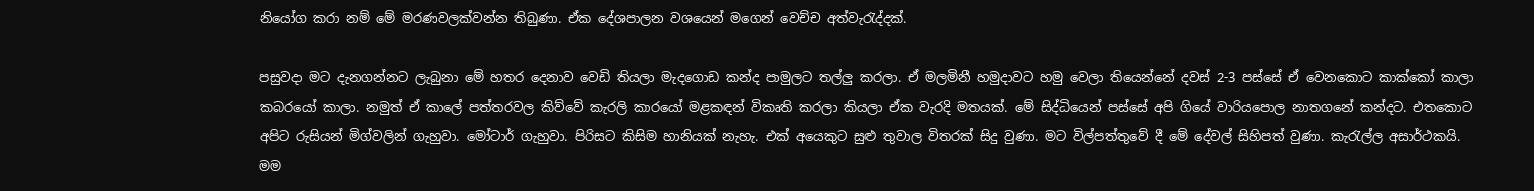නියෝග කරා නම් මේ මරණවලක්වන්න තිබුණා. ඒක දේශපාලන වශයෙන් මගෙන් වෙච්ච අත්වැරැද්දක්.

පසුවදා මට දැනගන්නට ලැබුනා මේ හතර දෙනාව වෙඩි තියලා මැදගොඩ කන්ද පාමුලට තල්ලු කරලා. ඒ මලමිනී හමුදාවට හමු වෙලා තියෙන්නේ දවස් 2-3 පස්සේ ඒ වෙනකොට කාක්කෝ කාලා කබරයෝ කාලා. නමුත් ඒ කාලේ පත්තරවල කිව්වේ කැරලි කාරයෝ මළකඳන් විකෘති කරලා කියලා ඒක වැරදි මතයක්. මේ සිද්ධියෙන් පස්සේ අපි ගියේ වාරියපොල නාතගනේ කන්දට. එතකොට අපිට රුසියන් මිග්වලින් ගැහුවා. මෝටාර් ගැහුවා. පිරිසට කිසිම හානියක් නැහැ. එක් අයෙකුට සුළු තුවාල විතරක් සිදු වුණා. මට විල්පත්තුවේ දී මේ දේවල් සිහිපත් වුණා. කැරැල්ල අසාර්ථකයි. මම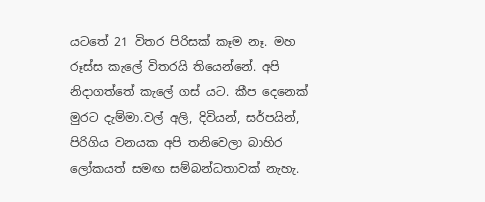යටතේ 21 විතර පිරිසක් කෑම නෑ. මහ රූස්ස කැලේ විතරයි තියෙන්නේ. අපි නිදාගත්තේ කැලේ ගස් යට. කීප දෙනෙක් මුරට දැම්මා.වල් අලි, දිවියන්, සර්පයින්, පිරිගිය වනයක අපි තනිවෙලා බාහිර ලෝකයත් සමඟ සම්බන්ධතාවක් නැහැ.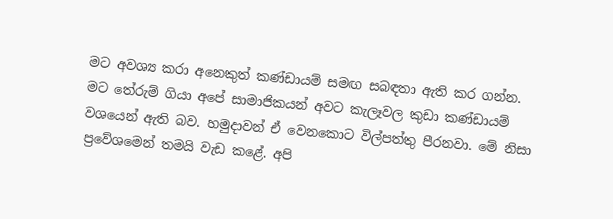මට අවශ්‍ය කරා අනෙකුත් කණ්ඩායම් සමඟ සබඳතා ඇති කර ගන්න. මට තේරුම් ගියා අපේ සාමාජිකයන් අවට කැලෑවල කුඩා කණ්ඩායම් වශයෙන් ඇති බව. හමුදාවන් ඒ වෙනකොට විල්පත්තු පීරනවා. මේ නිසා ප්‍රවේශමෙන් තමයි වැඩ කළේ. අපි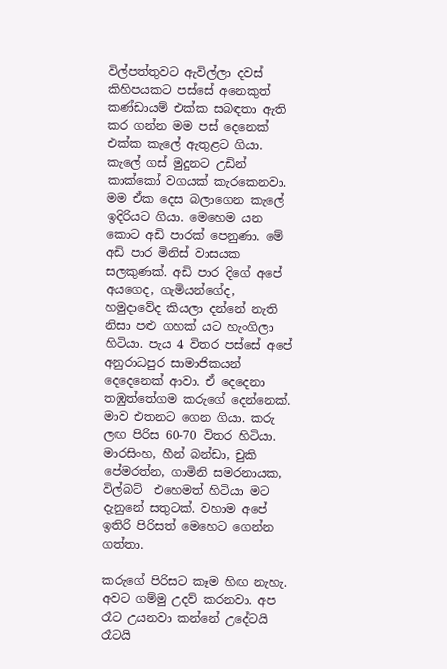විල්පත්තුවට ඇවිල්ලා දවස් කිහිපයකට පස්සේ අනෙකුත් කණ්ඩායම් එක්ක සබඳතා ඇති කර ගන්න මම පස් දෙනෙක් එක්ක කැලේ ඇතුළට ගියා. කැලේ ගස් මුදුනට උඩින් කාක්කෝ වගයක් කැරකෙනවා. මම ඒක දෙස බලාගෙන කැලේ ඉදිරියට ගියා. මෙහෙම යන කොට අඩි පාරක් පෙනුණා. මේ අඩි පාර මිනිස් වාසයක සලකුණක්. අඩි පාර දිගේ අපේ අයගෙද, ගැමියන්ගේද, හමුදාවේද කියලා දන්නේ නැති නිසා පළු ගහක් යට හැංගිලා හිටියා. පැය 4 විතර පස්සේ අපේ අනුරාධපුර සාමාජිකයන් දෙදෙනෙක් ආවා. ඒ දෙදෙනා තඹුත්තේගම කරුගේ දෙන්නෙක්. මාව එතනට ගෙන ගියා. කරු ලඟ පිරිස 60-70 විතර හිටියා. මාරසිංහ, හීන් බන්ඩා, චුකි පේමරත්න, ගාමිනි සමරනායක, විල්බට්  එහෙමත් හිටියා මට දැනුනේ සතුටක්. වහාම අපේ ඉතිරි පිරිසත් මෙහෙට ගෙන්න ගත්තා.

කරුගේ පිරිසට කෑම හිඟ නැහැ. අවට ගම්මු උදව් කරනවා. අප රෑට උයනවා කන්නේ උදේටයි රෑටයි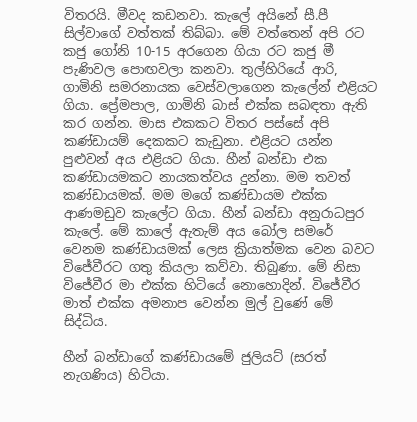විතරයි. මීවද කඩනවා. කැලේ අයිනේ සී.පී සිල්වාගේ වත්තක් තිබ්බා. මේ වත්තෙන් අපි රට කජු ගෝනි 10-15 අරගෙන ගියා රට කජු මී පැණිවල පොඟවලා කනවා. තුල්හිරියේ ආරි, ගාමිනි සමරනායක වෙස්වලාගෙන කැලේන් එළියට ගියා. ප්‍රේමපාල, ගාමිනි බාස් එක්ක සබඳතා ඇති කර ගන්න. මාස එකකට විතර පස්සේ අපි කණ්ඩායම් දෙකකට කැඩුනා. එළියට යන්න පුළුවන් අය එළියට ගියා. හීන් බන්ඩා එක කණ්ඩායමකට නායකත්වය දුන්නා. මම තවත් කණ්ඩායමක්. මම මගේ කණ්ඩායම එක්ක ආණමඩුව කැලේට ගියා. හීන් බන්ඩා අනුරාධපුර කැලේ. මේ කාලේ ඇතැම් අය බෝල සමරේ වෙනම කණ්ඩායමක් ලෙස ක්‍රියාත්මක වෙන බවට විජේවීරට ගතු කියලා කව්වා. තිබුණා. මේ නිසා විජේවීර මා එක්ක හිටියේ නොහොදින්. විජේවීර මාත් එක්ක අමනාප වෙන්න මුල් වුණේ මේ සිද්ධිය.

හීන් බන්ඩාගේ කණ්ඩායමේ ජුලියට් (සරත් නැගණිය) හිටියා.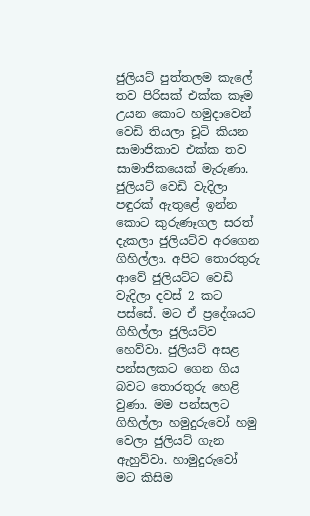ජුලියට් පුත්තලම කැලේ තව පිරිසක් එක්ක කෑම උයන කොට හමුදාවෙන් වෙඩි තියලා චූටි කියන සාමාජිකාව එක්ක තව සාමාජිකයෙක් මැරුණා. ජුලියට් වෙඩි වැදිලා පඳුරක් ඇතුළේ ඉන්න කොට කුරුණෑගල සරත් දැකලා ජුලියට්ව අරගෙන ගිහිල්ලා. අපිට තොරතුරු ආවේ ජුලියට්ට වෙඩි වැදිලා දවස් 2 කට පස්සේ. මට ඒ ප්‍රදේශයට ගිහිල්ලා ජුලියට්ව හෙව්වා. ජුලියට් අසළ පන්සලකට ගෙන ගිය බවට තොරතුරු හෙළි වුණා. මම පන්සලට ගිහිල්ලා හමුදුරුවෝ හමු වෙලා ජුලියට් ගැන ඇහුව්වා. හාමුදුරුවෝ මට කිසිම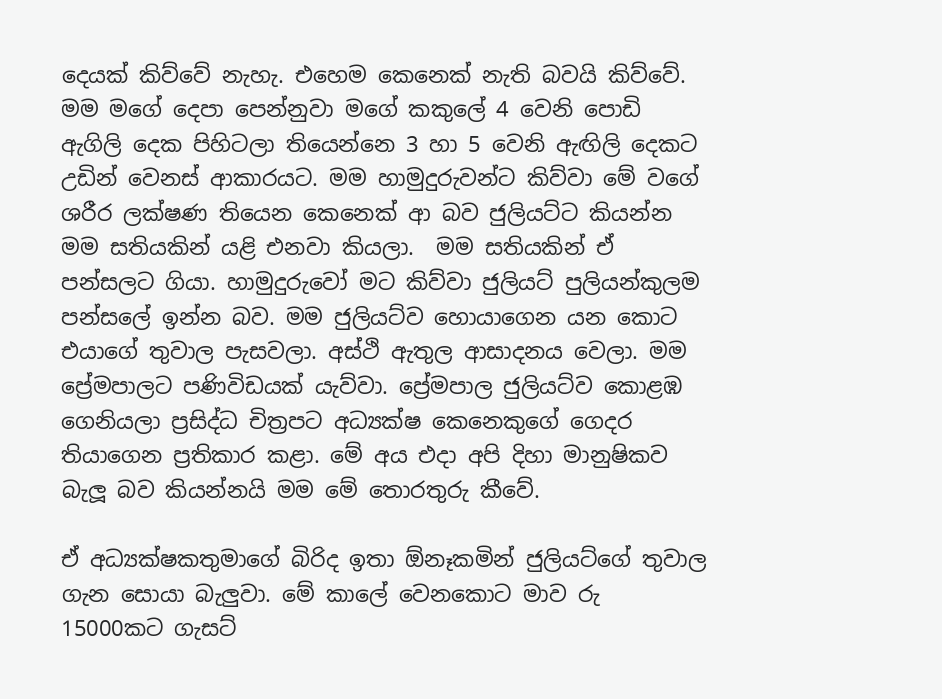දෙයක් කිව්වේ නැහැ. එහෙම කෙනෙක් නැති බවයි කිව්වේ. මම මගේ දෙපා පෙන්නුවා මගේ කකුලේ 4 වෙනි පොඩි ඇගිලි දෙක පිහිටලා තියෙන්නෙ 3 හා 5 වෙනි ඇඟිලි දෙකට උඩින් වෙනස් ආකාරයට. මම හාමුදුරුවන්ට කිව්වා මේ වගේ ශරීර ලක්ෂණ තියෙන කෙනෙක් ආ බව ජුලියට්ට කියන්න මම සතියකින් යළි එනවා කියලා.  මම සතියකින් ඒ පන්සලට ගියා. හාමුදුරුවෝ මට කිව්වා ජුලියට් පුලියන්කුලම පන්සලේ ඉන්න බව. මම ජුලියට්ව හොයාගෙන යන කොට එයාගේ තුවාල පැසවලා. අස්ථි ඇතුල ආසාදනය වෙලා. මම ප්‍රේමපාලට පණිවිඩයක් යැව්වා. ප්‍රේමපාල ජුලියට්ව කොළඹ ගෙනියලා ප්‍රසිද්ධ චිත්‍රපට අධ්‍යක්ෂ කෙනෙකුගේ ගෙදර තියාගෙන ප්‍රතිකාර කළා. මේ අය එදා අපි දිහා මානුෂිකව බැලූ බව කියන්නයි මම මේ තොරතුරු කීවේ.

ඒ අධ්‍යක්ෂකතුමාගේ බිරිද ඉතා ඕනෑකමින් ජුලියට්ගේ තුවාල ගැන සොයා බැලුවා. මේ කාලේ වෙනකොට මාව රු 15000කට ගැසට්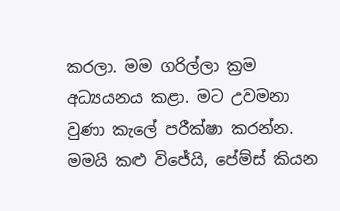කරලා. මම ගරිල්ලා ක්‍රම අධ්‍යයනය කළා. මට උවමනා වුණා කැලේ පරීක්ෂා කරන්න. මමයි කළු විජේයි, පේම්ස් කියන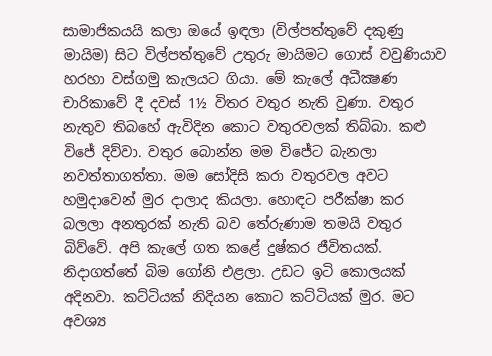සාමාජිකයයි කලා ඔයේ ඉඳලා (විල්පත්තුවේ දකුණු මායිම) සිට විල්පත්තුවේ උතුරු මායිමට ගොස් වවුණියාව හරහා වස්ගමු කැලයට ගියා. මේ කැලේ අධීක්‍ෂණ චාරිකාවේ දී දවස් 1½ විතර වතුර නැති වුණා. වතුර නැතුව තිබහේ ඇවිදින කොට වතුරවලක් තිබ්බා. කළු විජේ දිව්වා. වතුර බොන්න මම විජේට බැනලා නවත්තාගත්තා. මම සෝදිසි කරා වතුරවල අවට හමුදාවෙන් මුර දාලාද කියලා. හොඳට පරීක්ෂා කර බලලා අනතුරක් නැති බව තේරුණාම තමයි වතුර බිව්වේ. අපි කැලේ ගත කළේ දුෂ්කර ජීවිතයක්. නිදාගත්තේ බිම ගෝනි එළලා. උඩට ඉටි කොලයක් අදිනවා. කට්ටියක් නිදියන කොට කට්ටියක් මුර. මට අවශ්‍ය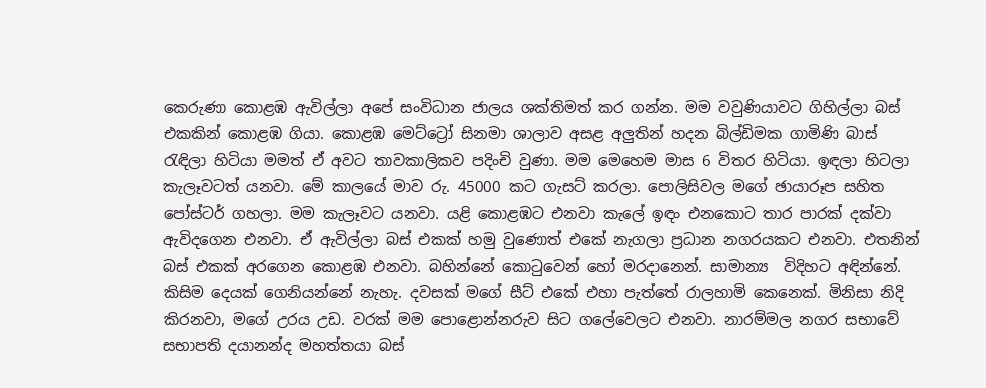කෙරුණා කොළඹ ඇවිල්ලා අපේ සංවිධාන ජාලය ශක්තිමත් කර ගන්න. මම වවුණියාවට ගිහිල්ලා බස් එකකින් කොළඹ ගියා. කොළඹ මෙට්ට්‍රෝ සිනමා ශාලාව අසළ අලුතින් හදන බිල්ඩිමක ගාමිණි බාස් රැඳිලා හිටියා මමත් ඒ අවට තාවකාලිකව පදිංචි වුණා. මම මෙහෙම මාස 6 විතර හිටියා. ඉඳලා හිටලා කැලෑවටත් යනවා. මේ කාලයේ මාව රු. 45000 කට ගැසට් කරලා. පොලිසිවල මගේ ඡායාරූප සහිත පෝස්ටර් ගහලා. මම කැලෑවට යනවා. යළි කොළඹට එනවා කැලේ ඉඳං එනකොට තාර පාරක් දක්වා ඇවිදගෙන එනවා. ඒ ඇවිල්ලා බස් එකක් හමු වුණොත් එකේ නැගලා ප්‍රධාන නගරයකට එනවා. එතනින් බස් එකක් අරගෙන කොළඹ එනවා. බහින්නේ කොටුවෙන් හෝ මරදානෙන්. සාමාන්‍ය  විදිහට අඳින්නේ. කිසිම දෙයක් ගෙනියන්නේ නැහැ. දවසක් මගේ සීට් එකේ එහා පැත්තේ රාලහාමි කෙනෙක්. මිනිසා නිදි කිරනවා, මගේ උරය උඩ. වරක් මම පොළොන්නරුව සිට ගලේවෙලට එනවා. නාරම්මල නගර සභාවේ සභාපති දයානන්ද මහත්තයා බස්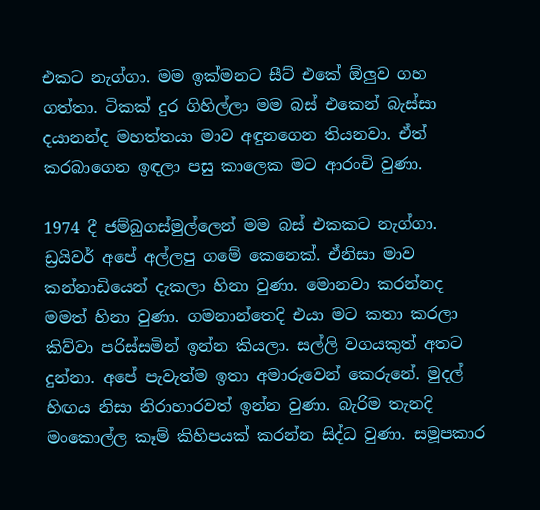එකට නැග්ගා. මම ඉක්මනට සීට් එකේ ඕලුව ගහ ගත්තා. ටිකක් දුර ගිහිල්ලා මම බස් එකෙන් බැස්සා දයානන්ද මහත්තයා මාව අඳුනගෙන තියනවා. ඒත් කරබාගෙන ඉඳලා පසු කාලෙක මට ආරංචි වුණා.

1974 දී ජම්බුගස්මුල්ලෙන් මම බස් එකකට නැග්ගා. ඩ්‍රයිවර් අපේ අල්ලපු ගමේ කෙනෙක්. ඒනිසා මාව කන්නාඩියෙන් දැකලා හිනා වුණා. මොනවා කරන්නද මමත් හිනා වුණා. ගමනාන්තෙදි එයා මට කතා කරලා කිව්වා පරිස්සමින් ඉන්න කියලා. සල්ලි වගයකුත් අතට දුන්නා. අපේ පැවැත්ම ඉතා අමාරුවෙන් කෙරුනේ. මුදල් හිඟය නිසා නිරාහාරවත් ඉන්න වුණා. බැරිම තැනදි මංකොල්ල කෑම් කිහිපයක් කරන්න සිද්ධ වුණා. සමූපකාර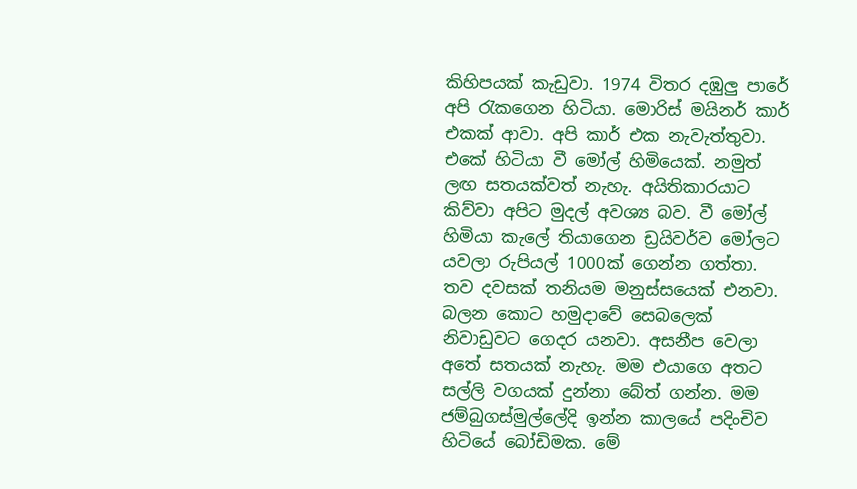කිහිපයක් කැඩුවා. 1974 විතර දඹුලු පාරේ අපි රැකගෙන හිටියා. මොරිස් මයිනර් කාර් එකක් ආවා. අපි කාර් එක නැවැත්තුවා. එකේ හිටියා වී මෝල් හිමියෙක්. නමුත් ලඟ සතයක්වත් නැහැ. අයිතිකාරයාට කිව්වා අපිට මුදල් අවශ්‍ය බව. වී මෝල් හිමියා කැලේ තියාගෙන ඩ්‍රයිවර්ව මෝලට යවලා රුපියල් 1000ක් ගෙන්න ගත්තා. තව දවසක් තනියම මනුස්සයෙක් එනවා. බලන කොට හමුදාවේ සෙබලෙක් නිවාඩුවට ගෙදර යනවා. අසනීප වෙලා අතේ සතයක් නැහැ. මම එයාගෙ අතට සල්ලි වගයක් දුන්නා බේත් ගන්න. මම ජම්බුගස්මුල්ලේදි ඉන්න කාලයේ පදිංචිව හිටියේ බෝඩිමක. මේ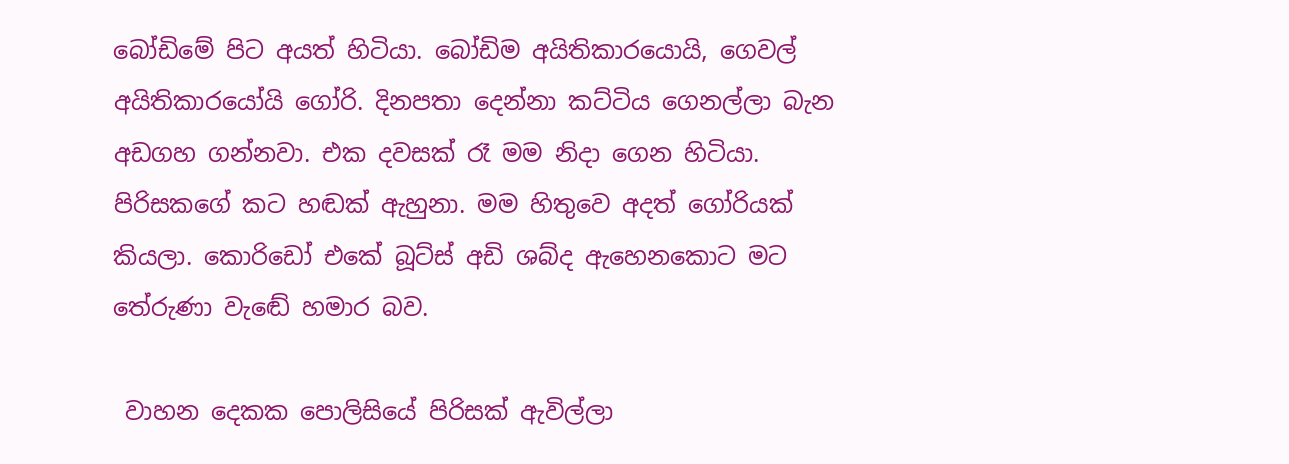බෝඩිමේ පිට අයත් හිටියා. බෝඩිම අයිතිකාරයොයි, ගෙවල් අයිතිකාරයෝයි ගෝරි. දිනපතා දෙන්නා කට්ටිය ගෙනල්ලා බැන අඩගහ ගන්නවා. එක දවසක් රෑ මම නිදා ගෙන හිටියා. පිරිසකගේ කට හඬක් ඇහුනා. මම හිතුවෙ අදත් ගෝරියක් කියලා. කොරිඩෝ එකේ බූට්ස් අඩි ශබ්ද ඇහෙනකොට මට තේරුණා වැඬේ හමාර බව.

 වාහන දෙකක පොලිසියේ පිරිසක් ඇවිල්ලා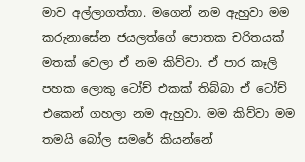මාව අල්ලාගත්තා. මගෙන් නම ඇහුවා මම කරුනාසේන ජයලත්ගේ පොතක චරිතයක් මතක් වෙලා ඒ නම කිව්වා. ඒ පාර කෑලි පහක ලොකු ටෝච් එකක් තිබ්බා ඒ ටෝච් එකෙන් ගහලා නම ඇහුවා. මම කිව්වා මම තමයි බෝල සමරේ කියන්නේ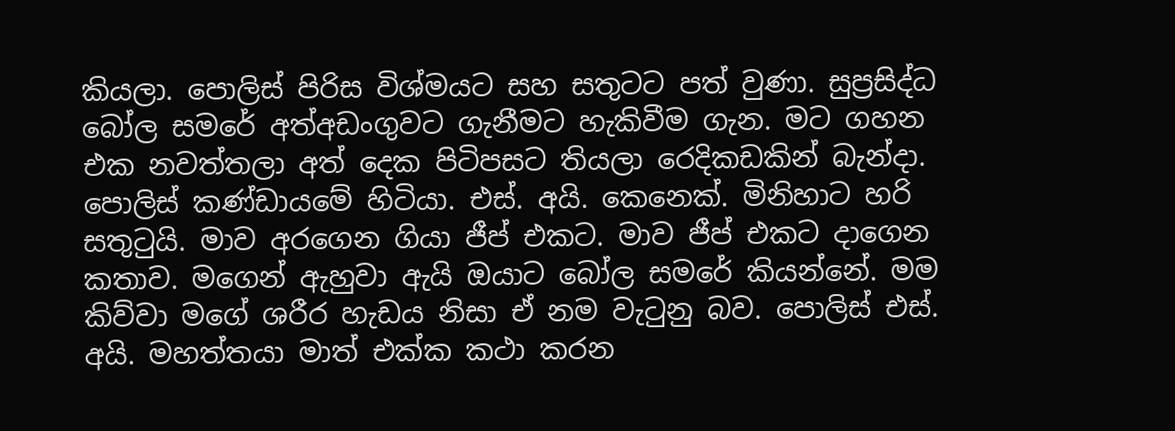කියලා. පොලිස් පිරිස විශ්මයට සහ සතුටට පත් වුණා. සුප්‍රසිද්ධ බෝල සමරේ අත්අඩංගුවට ගැනීමට හැකිවීම ගැන. මට ගහන එක නවත්තලා අත් දෙක පිටිපසට තියලා රෙදිකඩකින් බැන්දා. පොලිස් කණ්ඩායමේ හිටියා. එස්. අයි. කෙනෙක්. මිනිහාට හරි සතුටුයි. මාව අරගෙන ගියා ජීප් එකට. මාව ජීප් එකට දාගෙන කතාව. මගෙන් ඇහුවා ඇයි ඔයාට බෝල සමරේ කියන්නේ. මම කිව්වා මගේ ශරීර හැඩය නිසා ඒ නම වැටුනු බව. පොලිස් එස්. අයි. මහත්තයා මාත් එක්ක කථා කරන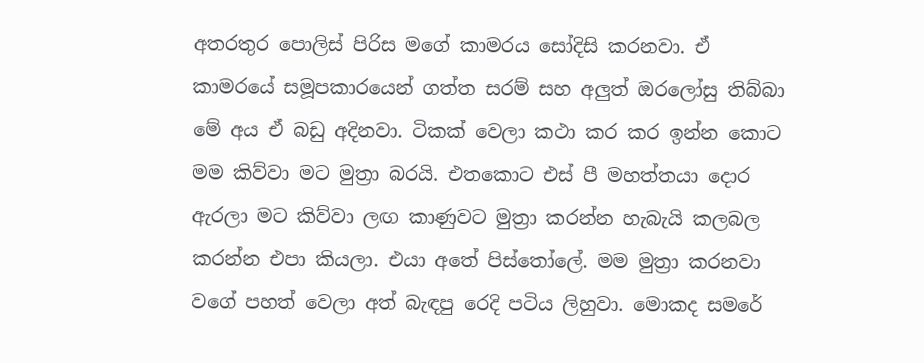අතරතුර පොලිස් පිරිස මගේ කාමරය සෝදිසි කරනවා. ඒ කාමරයේ සමූපකාරයෙන් ගත්ත සරම් සහ අලුත් ඔරලෝසු තිබ්බා මේ අය ඒ බඩු අදිනවා. ටිකක් වෙලා කථා කර කර ඉන්න කොට මම කිව්වා මට මුත්‍රා බරයි. එතකොට එස් පී මහත්තයා දොර ඇරලා මට කිව්වා ලඟ කාණුවට මුත්‍රා කරන්න හැබැයි කලබල කරන්න එපා කියලා. එයා අතේ පිස්තෝලේ. මම මුත්‍රා කරනවා වගේ පහත් වෙලා අත් බැඳපු රෙදි පටිය ලිහුවා. මොකද සමරේ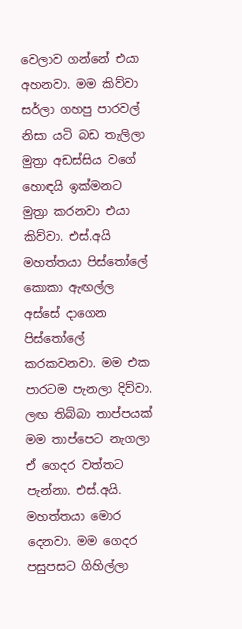වෙලාව ගන්නේ එයා අහනවා. මම කිව්වා සර්ලා ගහපු පාරවල් නිසා යටි බඩ තැලිලා මුත්‍රා අඩස්සිය වගේ හොඳයි ඉක්මනට මුත්‍රා කරනවා එයා කිව්වා. එස්.අයි මහත්තයා පිස්තෝලේ කොකා ඇඟල්ල අස්සේ දාගෙන පිස්තෝලේ කරකවනවා. මම එක පාරටම පැනලා දිව්වා. ලඟ තිබ්බා තාප්පයක් මම තාප්පෙට නැගලා ඒ ගෙදර වත්තට පැන්නා. එස්.අයි. මහත්තයා මොර දෙනවා. මම ගෙදර පසුපසට ගිහිල්ලා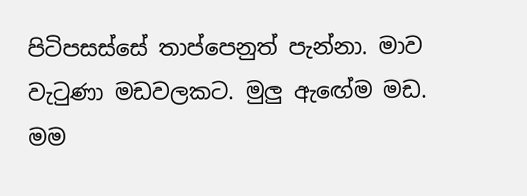පිටිපසස්සේ තාප්පෙනුත් පැන්නා. මාව වැටුණා මඩවලකට. මුලු ඇඟේම මඩ. මම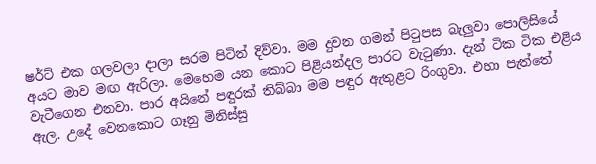ෂර්ට් එක ගලවලා දාලා සරම පිටින් දිව්වා. මම දුවන ගමන් පිටුපස බැලුවා පොලිසියේ අයට මාව මඟ ඇරිලා. මෙහෙම යන කොට පිළියන්දල පාරට වැටුණා. දැන් ටික ටික එළිය වැටීගෙන එනවා. පාර අයිනේ පඳුරක් තිබ්බා මම පඳුර ඇතුළට රිංගුවා. එහා පැත්තේ ඇල. උදේ වෙනකොට ගෑනු මිනිස්සු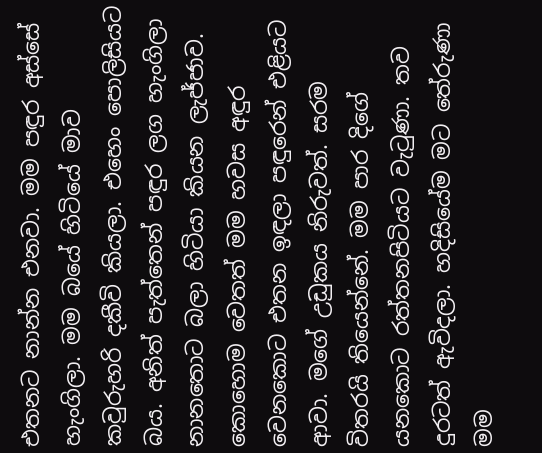එතනට නාන්න එනවා. මම පඳුර අස්සේ හැංගිලා. මම බයේ හිටියේ මාව කවුරුහරි දකීවි කියලා. එහෙං පොලිසියට බය. අනිත් පැත්තෙන් පඳුර ලග හැංගිලා නානතොට බලා හිටියා කියන ලැජ්ජාව. කොහොම වෙතත් මම හවස අඳුර වෙනකොට එතන ඉඳලා පඳුරෙන් එළියට ආවා. මගේ උඩුකය නිරුවත්. සරම විතරයි තියෙන්නේ. මම පාර දිගේ යනකොට රත්තනපිටියට වැටුණා. තව දුරටත් ඇවිදලා. හදිසියේම මට තේරුණා මම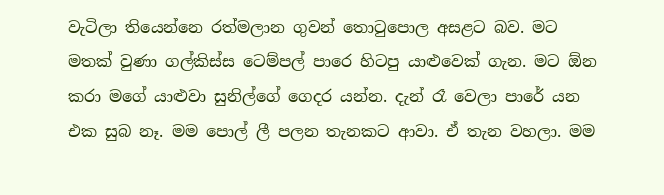වැටිලා තියෙන්නෙ රත්මලාන ගුවන් තොටුපොල අසළට බව. මට මතක් වුණා ගල්කිස්ස ටෙම්පල් පාරෙ හිටපු යාළුවෙක් ගැන. මට ඕන කරා මගේ යාළුවා සුනිල්ගේ ගෙදර යන්න. දැන් රෑ වෙලා පාරේ යන එක සුබ නෑ. මම පොල් ලී පලන තැනකට ආවා. ඒ තැන වහලා. මම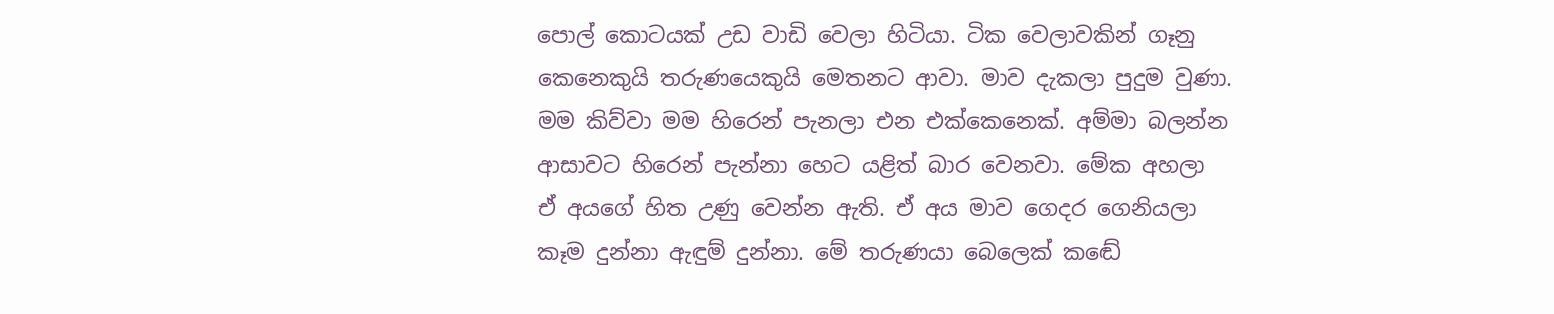පොල් කොටයක් උඩ වාඩි වෙලා හිටියා. ටික වෙලාවකින් ගෑනු කෙනෙකුයි තරුණයෙකුයි මෙතනට ආවා. මාව දැකලා පුදුම වුණා. මම කිව්වා මම හිරෙන් පැනලා එන එක්කෙනෙක්. අම්මා බලන්න ආසාවට හිරෙන් පැන්නා හෙට යළිත් බාර වෙනවා. මේක අහලා ඒ අයගේ හිත උණු වෙන්න ඇති. ඒ අය මාව ගෙදර ගෙනියලා කෑම දුන්නා ඇඳුම් දුන්නා. මේ තරුණයා බෙලෙක් කඬේ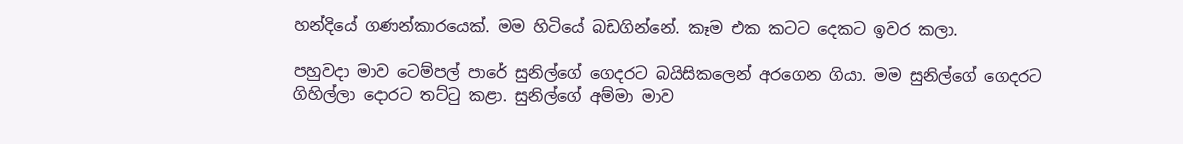හන්දියේ ගණන්කාරයෙක්. මම හිටියේ බඩගින්නේ. කෑම එක කටට දෙකට ඉවර කලා.

පහුවදා මාව ටෙම්පල් පාරේ සුනිල්ගේ ගෙදරට බයිසිකලෙන් අරගෙන ගියා. මම සුනිල්ගේ ගෙදරට ගිහිල්ලා දොරට තට්ටු කළා. සුනිල්ගේ අම්මා මාව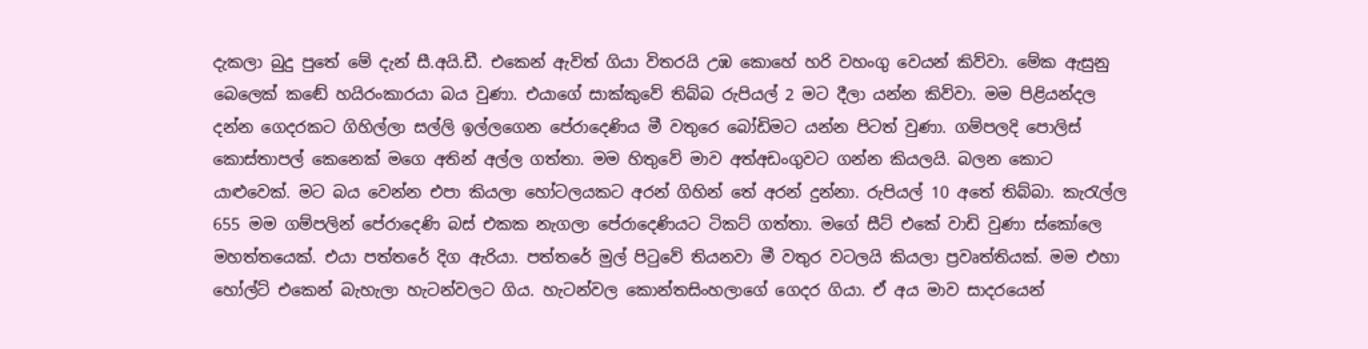දැකලා බුදු පුතේ මේ දැන් සී.අයි.ඩී. එකෙන් ඇවිත් ගියා විතරයි උඹ කොහේ හරි වහංගු වෙයන් කිව්වා. මේක ඇසුනු බෙලෙක් කඬේ හයිරංකාරයා බය වුණා. එයාගේ සාක්කුවේ තිබ්බ රුපියල් 2 මට දීලා යන්න කිව්වා. මම පිළියන්දල දන්න ගෙදරකට ගිහිල්ලා සල්ලි ඉල්ලගෙන පේරාදෙණිය මී වතුරෙ බෝඩිමට යන්න පිටත් වුණා. ගම්පලදි පොලිස් කොස්තාපල් කෙනෙක් මගෙ අතින් අල්ල ගත්තා. මම හිතුවේ මාව අත්අඩංගුවට ගන්න කියලයි. බලන කොට යාළුවෙක්. මට බය වෙන්න එපා කියලා හෝටලයකට අරන් ගිහින් තේ අරන් දුන්නා. රුපියල් 10 අතේ තිබ්බා. කැරැල්ල 655 මම ගම්පලින් පේරාදෙණි බස් එකක නැගලා පේරාදෙණියට ටිකට් ගත්තා. මගේ සීට් එකේ වාඩි වුණා ස්කෝලෙ මහත්තයෙක්. එයා පත්තරේ දිග ඇරියා. පත්තරේ මුල් පිටුවේ තියනවා මී වතුර වටලයි කියලා ප්‍රවෘත්තියක්. මම එහා හෝල්ට් එකෙන් බැහැලා හැටන්වලට ගිය. හැටන්වල කොන්තසිංහලාගේ ගෙදර ගියා. ඒ අය මාව සාදරයෙන්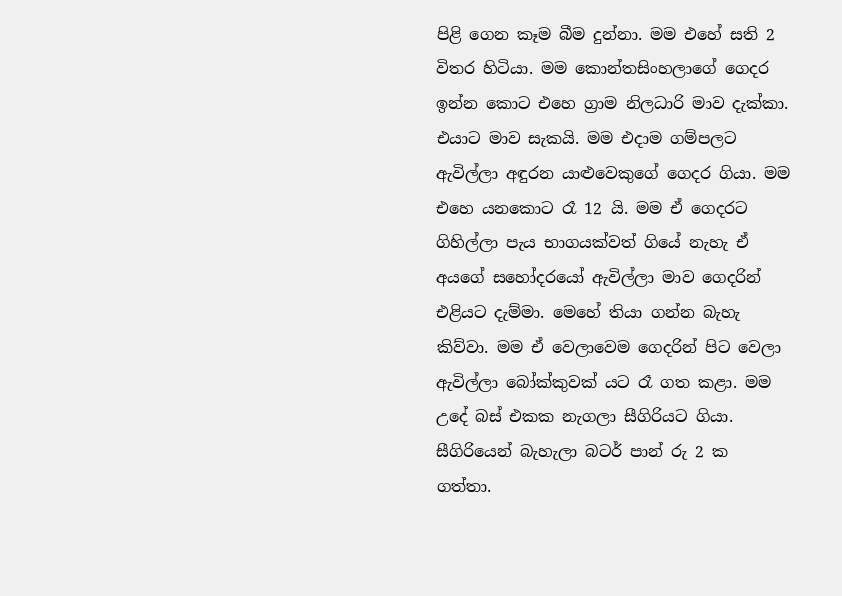පිළි ගෙන කෑම බීම දුන්නා. මම එහේ සති 2 විතර හිටියා. මම කොන්තසිංහලාගේ ගෙදර ඉන්න කොට එහෙ ග්‍රාම නිලධාරි මාව දැක්කා. එයාට මාව සැකයි. මම එදාම ගම්පලට ඇවිල්ලා අඳුරන යාළුවෙකුගේ ගෙදර ගියා. මම එහෙ යනකොට රෑ 12 යි. මම ඒ ගෙදරට ගිහිල්ලා පැය භාගයක්වත් ගියේ නැහැ ඒ අයගේ සහෝදරයෝ ඇවිල්ලා මාව ගෙදරින් එළියට දැම්මා. මෙහේ තියා ගන්න බැහැ කිව්වා. මම ඒ වෙලාවෙම ගෙදරින් පිට වෙලා ඇවිල්ලා බෝක්කුවක් යට රෑ ගත කළා. මම උදේ බස් එකක නැගලා සීගිරියට ගියා. සීගිරියෙන් බැහැලා බටර් පාන් රු 2 ක ගත්තා.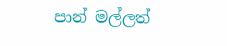පාන් මල්ලත්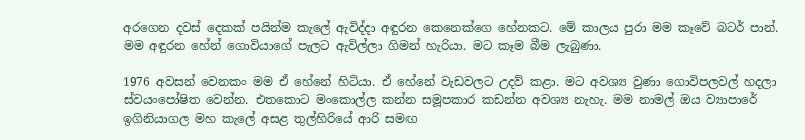අරගෙන දවස් දෙකක් පයින්ම කැලේ ඇවිද්දා අඳුරන කෙනෙක්ගෙ හේනකට. මේ කාලය පුරා මම කෑවේ බටර් පාන්. මම අඳුරන හේන් ගොවියාගේ පැලට ඇවිල්ලා ගිමන් හැරියා. මට කෑම බීම ලැබුණා.

1976 අවසන් වෙනකං මම ඒ හේනේ හිටියා. ඒ හේනේ වැඩවලට උදව් කළා. මට අවශ්‍ය වුණා ගොවිපලවල් හදලා ස්වයංපෝෂිත වෙන්න. එතකොට මංකොල්ල කන්න සමූපකාර කඩන්න අවශ්‍ය නැහැ. මම නාමල් ඔය ව්‍යාපාරේ ඉගිනියාගල මහ කැලේ අසළ තුල්හිරියේ ආරි සමඟ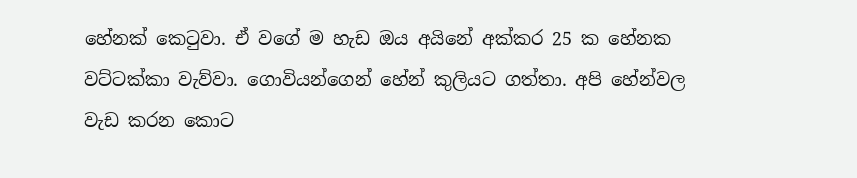හේනක් කෙටුවා. ඒ වගේ ම හැඩ ඔය අයිනේ අක්කර 25 ක හේනක වට්ටක්කා වැව්වා. ගොවියන්ගෙන් හේන් කුලියට ගත්තා. අපි හේන්වල වැඩ කරන කොට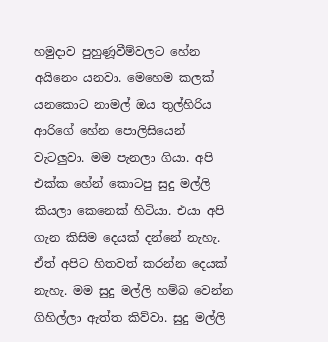හමුදාව පුහුණූවීම්වලට හේන අයිනෙං යනවා. මෙහෙම කලක් යනකොට නාමල් ඔය තුල්හිරිය ආරිගේ හේන පොලිසියෙන් වැටලුවා. මම පැනලා ගියා. අපි එක්ක හේන් කොටපු සුදු මල්ලි කියලා කෙනෙක් හිටියා. එයා අපි ගැන කිසිම දෙයක් දන්නේ නැහැ. ඒත් අපිට හිතවත් කරන්න දෙයක් නැහැ. මම සුදු මල්ලි හම්බ වෙන්න ගිහිල්ලා ඇත්ත කිව්වා. සුදු මල්ලි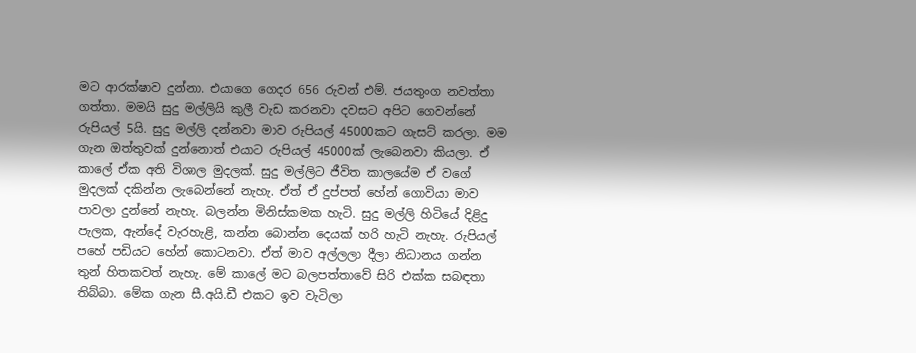මට ආරක්ෂාව දුන්නා. එයාගෙ ගෙදර 656 රුවන් එම්. ජයතුංග නවත්තා ගත්තා. මමයි සුදු මල්ලියි කුලී වැඩ කරනවා දවසට අපිට ගෙවන්නේ රුපියල් 5යි. සුදු මල්ලි දන්නවා මාව රුපියල් 45000කට ගැසට් කරලා. මම ගැන ඔත්තුවක් දුන්නොත් එයාට රුපියල් 45000ක් ලැබෙනවා කියලා. ඒ කාලේ ඒක අති විශාල මුදලක්. සුදු මල්ලිට ජීවිත කාලයේම ඒ වගේ මුදලක් දකින්න ලැබෙන්නේ නැහැ. ඒත් ඒ දුප්පත් හේන් ගොවියා මාව පාවලා දුන්නේ නැහැ. බලන්න මිනිස්කමක හැටි. සුදු මල්ලි හිටියේ දිළිදු පැලක, ඇන්දේ වැරහැළි, කන්න බොන්න දෙයක් හරි හැටි නැහැ. රුපියල් පහේ පඩියට හේන් කොටනවා. ඒත් මාව අල්ලලා දීලා නිධානය ගන්න තුන් හිතකවත් නැහැ. මේ කාලේ මට බලපත්තාවේ සිරි එක්ක සබඳතා තිබ්බා. මේක ගැන සී.අයි.ඩී එකට ඉව වැටිලා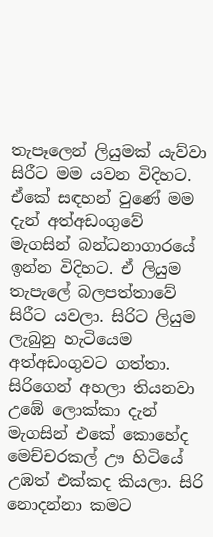තැපෑලෙන් ලියුමක් යැව්වා සිරීට මම යවන විදිහට. ඒකේ සඳහන් වුණේ මම දැන් අත්අඩංගුවේ මැගසින් බන්ධනාගාරයේ ඉන්න විදිහට. ඒ ලියුම තැපැලේ බලපත්තාවේ සිරීට යවලා. සිරිට ලියුම ලැබුනු හැටියෙම අත්අඩංගුවට ගත්තා. සිරිගෙන් අහලා තියනවා උඹේ ලොක්කා දැන් මැගසින් එකේ කොහේද මෙච්චරකල් ඌ හිටියේ උඹත් එක්කද කියලා. සිරි නොදන්නා කමට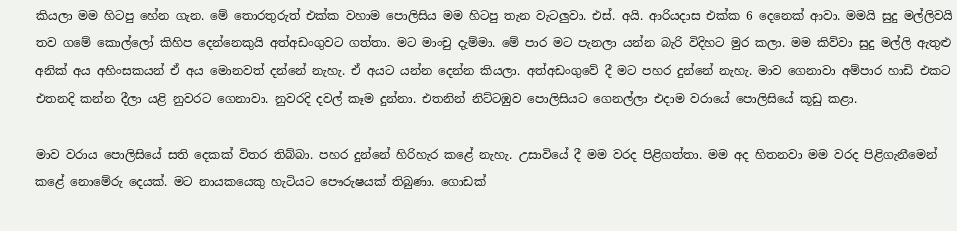කියලා මම හිටපු හේන ගැන. මේ තොරතුරුත් එක්ක වහාම පොලිසිය මම හිටපු තැන වැටලුවා. එස්. අයි. ආරියදාස එක්ක 6 දෙනෙක් ආවා. මමයි සුදු මල්ලිවයි තව ගමේ කොල්ලෝ කිහිප දෙන්නෙකුයි අත්අඩංගුවට ගත්තා. මට මාංචු දැම්මා. මේ පාර මට පැනලා යන්න බැරි විදිහට මුර කලා. මම කිව්වා සුදු මල්ලි ඇතුළු අනික් අය අහිංසකයන් ඒ අය මොනවත් දන්නේ නැහැ. ඒ අයට යන්න දෙන්න කියලා. අත්අඩංගුවේ දී මට පහර දුන්නේ නැහැ. මාව ගෙනාවා අම්පාර හාඩි එකට එතනදි කන්න දීලා යළි නුවරට ගෙනාවා. නුවරදි දවල් කෑම දුන්නා. එතනින් නිට්ටඹුව පොලිසියට ගෙනල්ලා එදාම වරායේ පොලිසියේ කූඩු කළා.

මාව වරාය පොලිසියේ සති දෙකක් විතර තිබ්බා. පහර දුන්නේ හිරිහැර කළේ නැහැ. උසාවියේ දී මම වරද පිළිගත්තා. මම අද හිතනවා මම වරද පිළිගැනීමෙන් කළේ නොමේරු දෙයක්. මට නායකයෙකු හැටියට පෞරුෂයක් තිබුණා. ගොඩක්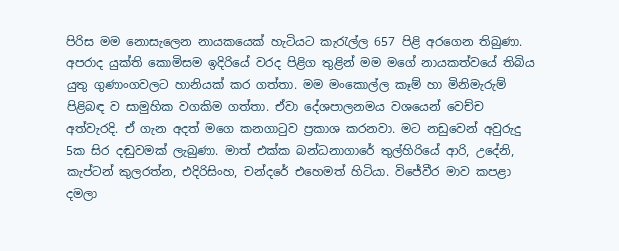පිරිස මම නොසැලෙන නායකයෙක් හැටියට කැරැල්ල 657 පිළි අරගෙන තිබුණා. අපරාද යුක්ති කොමිසම ඉදිරියේ වරද පිළිග තුළින් මම මගේ නායකත්වයේ තිබිය යුතු ගුණාංගවලට හානියක් කර ගත්තා. මම මංකොල්ල කෑම් හා මිනිමැරුම් පිළිබඳ ව සාමුහික වගකිම ගත්තා. ඒවා දේශපාලනමය වශයෙන් වෙච්ච අත්වැරදි. ඒ ගැන අදත් මගෙ කනගාටුව ප්‍රකාශ කරනවා. මට නඩුවෙන් අවුරුදු 5ක සිර දඬුවමක් ලැබුණා. මාත් එක්ක බන්ධනාගාරේ තුල්හිරියේ ආරි, උදේනි, කැප්ටන් කුලරත්න, එදිරිසිංහ, චන්දරේ එහෙමත් හිටියා. විජේවීර මාව කපළා දමලා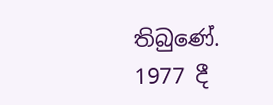තිබුණේ. 1977 දී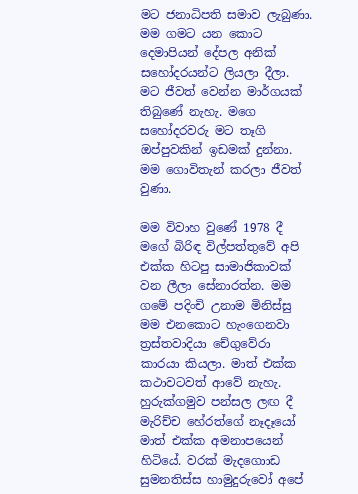මට ජනාධිපති සමාව ලැබුණා. මම ගමට යන කොට දෙමාපියන් දේපල අනික් සහෝදරයන්ට ලියලා දීලා. මට ජීවත් වෙන්න මාර්ගයක් තිබුණේ නැහැ. මගෙ සහෝදරවරු මට තෑගි ඔප්පුවකින් ඉඩමක් දුන්නා. මම ගොවිතැන් කරලා ජීවත් වුණා.

මම විවාහ වුණේ 1978 දී මගේ බිරිඳ විල්පත්තුවේ අපි එක්ක හිටපු සාමාජිකාවක් වන ලීලා සේනාරත්න. මම ගමේ පදිංචි උනාම මිනිස්සු මම එනකොට හැංගෙනවා ත්‍රස්තවාදියා චේගුවේරා කාරයා කියලා. මාත් එක්ක කථාවටවත් ආවේ නැහැ. හුරුක්ගමුව පන්සල ලඟ දී මැරිච්ච හේරත්ගේ නෑදෑයෝ මාත් එක්ක අමනාපයෙන් හිටියේ. වරක් මැදගොාඩ සුමනතිස්ස හාමුදුරුවෝ අපේ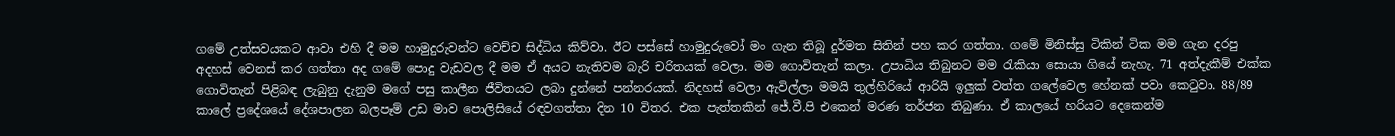ගමේ උත්සවයකට ආවා එහි දී මම හාමුදුරුවන්ට වෙච්ච සිද්ධිය කිව්වා. ඊට පස්සේ හාමුදුරුවෝ මං ගැන තිබූ දුර්මත සිතින් පහ කර ගත්තා. ගමේ මිනිස්සු ටිකින් ටික මම ගැන දරපු අදහස් වෙනස් කර ගත්තා අද ගමේ පොදු වැඩවල දී මම ඒ අයට නැතිවම බැරි චරිතයක් වෙලා. මම ගොවිතැන් කලා. උපාධිය තිබුනට මම රැකියා සොයා ගියේ නැහැ. 71 අත්දැකීම් එක්ක ගොවිතැන් පිළිබඳ ලැබුනු දැනුම මගේ පසු කාලීන ජීවිතයට ලබා දුන්නේ පන්නරයක්. නිදහස් වෙලා ඇවිල්ලා මමයි තුල්හිරියේ ආරියි ඉලුක් වත්ත ගලේවෙල හේනක් පවා කෙටුවා. 88/89 කාලේ ප්‍රදේශයේ දේශපාලන බලපෑම් උඩ මාව පොලිසියේ රඳවගත්තා දින 10 විතර. එක පැත්තකින් ජේ.වී.පි එකෙන් මරණ තර්ජන තිබුණා. ඒ කාලයේ හරියට දෙකෙන්ම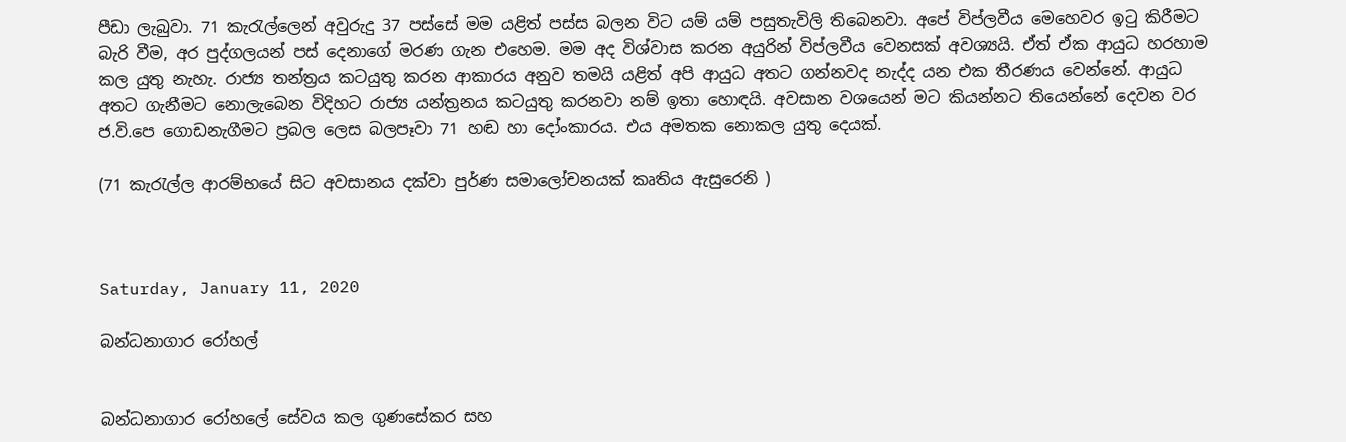පීඩා ලැබුවා. 71 කැරැල්ලෙන් අවුරුදු 37 පස්සේ මම යළිත් පස්ස බලන විට යම් යම් පසුතැවිලි තිබෙනවා. අපේ විප්ලවීය මෙහෙවර ඉටු කිරීමට බැරි වීම, අර පුද්ගලයන් පස් දෙනාගේ මරණ ගැන එහෙම. මම අද විශ්වාස කරන අයුරින් විප්ලවීය වෙනසක් අවශ්‍යයි. ඒත් ඒක ආයුධ හරහාම කල යුතු නැහැ. රාජ්‍ය තන්ත්‍රය කටයුතු කරන ආකාරය අනුව තමයි යළිත් අපි ආයුධ අතට ගන්නවද නැද්ද යන එක තීරණය වෙන්නේ. ආයුධ අතට ගැනීමට නොලැබෙන විදිහට රාජ්‍ය යන්ත්‍රනය කටයුතු කරනවා නම් ඉතා හොඳයි. අවසාන වශයෙන් මට කියන්නට තියෙන්නේ දෙවන වර ජ.වි.පෙ ගොඩනැගීමට ප්‍රබල ලෙස බලපෑවා 71 හඬ හා දෝංකාරය. එය අමතක නොකල යුතු දෙයක්.

(71 කැරැල්ල ආරම්භයේ සිට අවසානය දක්වා පුර්ණ සමාලෝචනයක් කෘතිය ඇසුරෙනි )



Saturday, January 11, 2020

බන්ධනාගාර රෝහල්


බන්ධනාගාර රෝහලේ සේවය කල ගුණසේකර සහ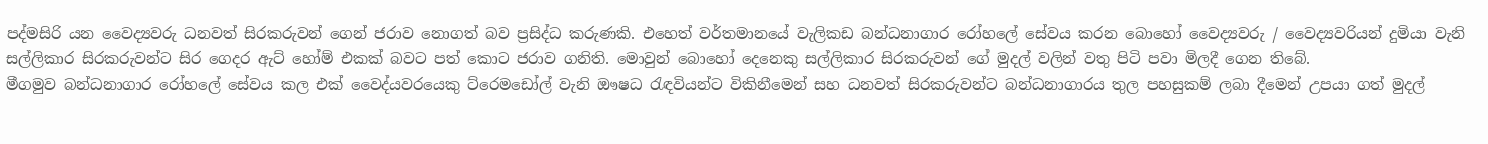පද්මසිරි යන වෛද්‍යවරු ධනවත් සිරකරුවන් ගෙන් ජරාව නොගත් බව ප්‍රසිද්ධ කරුණකි. එහෙත් වර්තමානයේ වැලිකඩ බන්ධනාගාර රෝහලේ සේවය කරන බොහෝ වෛද්‍යවරු / වෛද්‍යවරියන් දුමියා වැනි සල්ලිකාර සිරකරුවන්ට සිර ගෙදර ඇට් හෝම් එකක් බවට පත් කොට ජරාව ගනිති. මොවුන් බොහෝ දෙනෙකු සල්ලිකාර සිරකරුවන් ගේ මුදල් වලින් වතු පිටි පවා මිලදී ගෙන තිබේ.
මීගමුව බන්ධනාගාර රෝහලේ සේවය කල එක් වෛද්යවරයෙකු ට්රෙමඩෝල් වැනි ඖෂධ රැඳවියන්ට විකිනීමෙන් සහ ධනවත් සිරකරුවන්ට බන්ධනාගාරය තුල පහසුකම් ලබා දීමෙන් උපයා ගත් මුදල්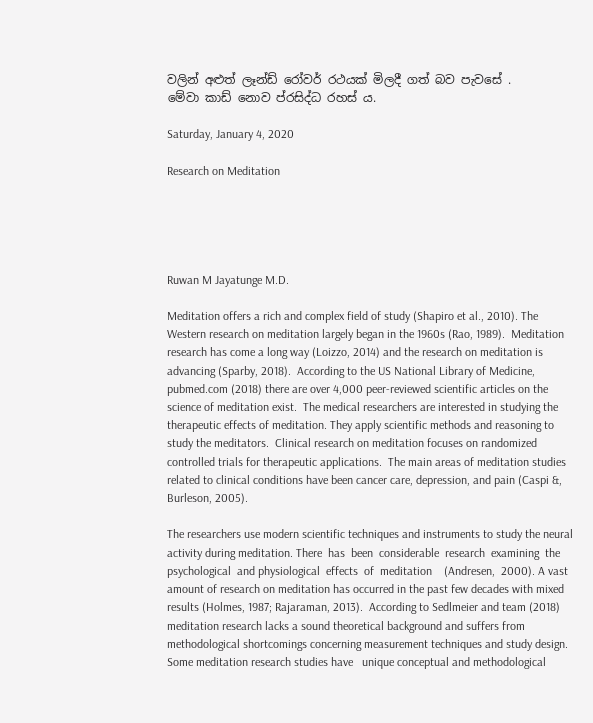වලින් අළුත් ලෑන්ඩ් රෝවර් රථයක් මිලදී ගත් බව පැවසේ .
මේවා කාඩ් නොව ප්රසිද්ධ රහස් ය.

Saturday, January 4, 2020

Research on Meditation





Ruwan M Jayatunge M.D.

Meditation offers a rich and complex field of study (Shapiro et al., 2010). The Western research on meditation largely began in the 1960s (Rao, 1989).  Meditation research has come a long way (Loizzo, 2014) and the research on meditation is advancing (Sparby, 2018).  According to the US National Library of Medicine, pubmed.com (2018) there are over 4,000 peer-reviewed scientific articles on the science of meditation exist.  The medical researchers are interested in studying the therapeutic effects of meditation. They apply scientific methods and reasoning to study the meditators.  Clinical research on meditation focuses on randomized controlled trials for therapeutic applications.  The main areas of meditation studies related to clinical conditions have been cancer care, depression, and pain (Caspi &, Burleson, 2005).

The researchers use modern scientific techniques and instruments to study the neural activity during meditation. There  has  been  considerable  research  examining  the  psychological  and physiological  effects  of  meditation    (Andresen,  2000). A vast amount of research on meditation has occurred in the past few decades with mixed results (Holmes, 1987; Rajaraman, 2013).  According to Sedlmeier and team (2018) meditation research lacks a sound theoretical background and suffers from methodological shortcomings concerning measurement techniques and study design.  Some meditation research studies have   unique conceptual and methodological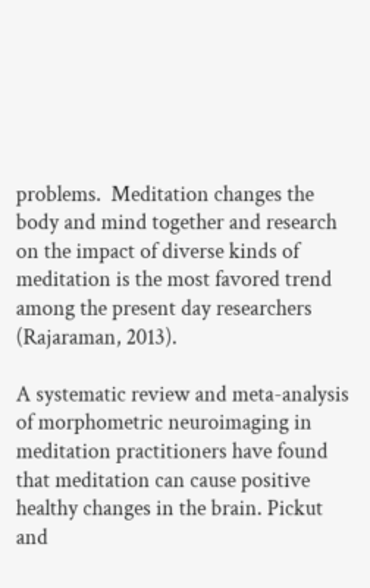problems.  Meditation changes the body and mind together and research on the impact of diverse kinds of meditation is the most favored trend among the present day researchers (Rajaraman, 2013).

A systematic review and meta-analysis of morphometric neuroimaging in meditation practitioners have found that meditation can cause positive healthy changes in the brain. Pickut and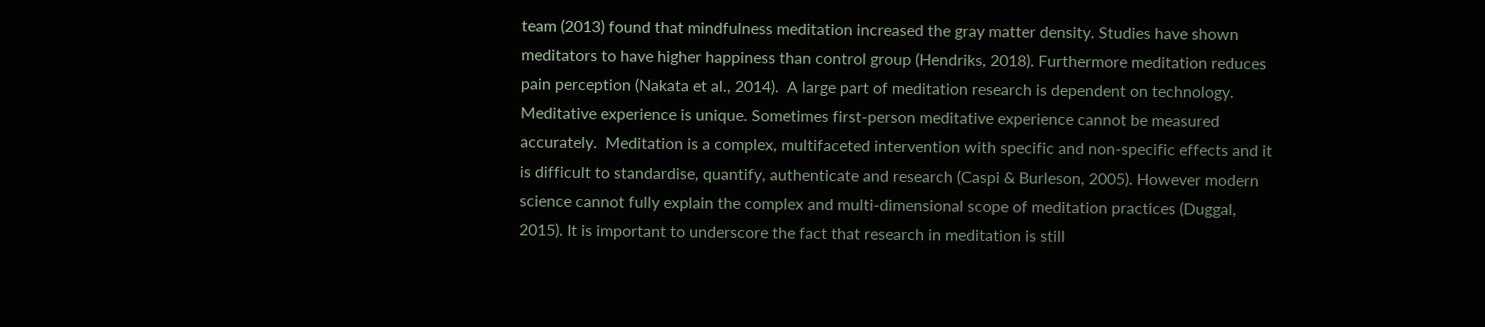team (2013) found that mindfulness meditation increased the gray matter density. Studies have shown meditators to have higher happiness than control group (Hendriks, 2018). Furthermore meditation reduces pain perception (Nakata et al., 2014).  A large part of meditation research is dependent on technology. Meditative experience is unique. Sometimes first-person meditative experience cannot be measured accurately.  Meditation is a complex, multifaceted intervention with specific and non-specific effects and it is difficult to standardise, quantify, authenticate and research (Caspi & Burleson, 2005). However modern science cannot fully explain the complex and multi-dimensional scope of meditation practices (Duggal, 2015). It is important to underscore the fact that research in meditation is still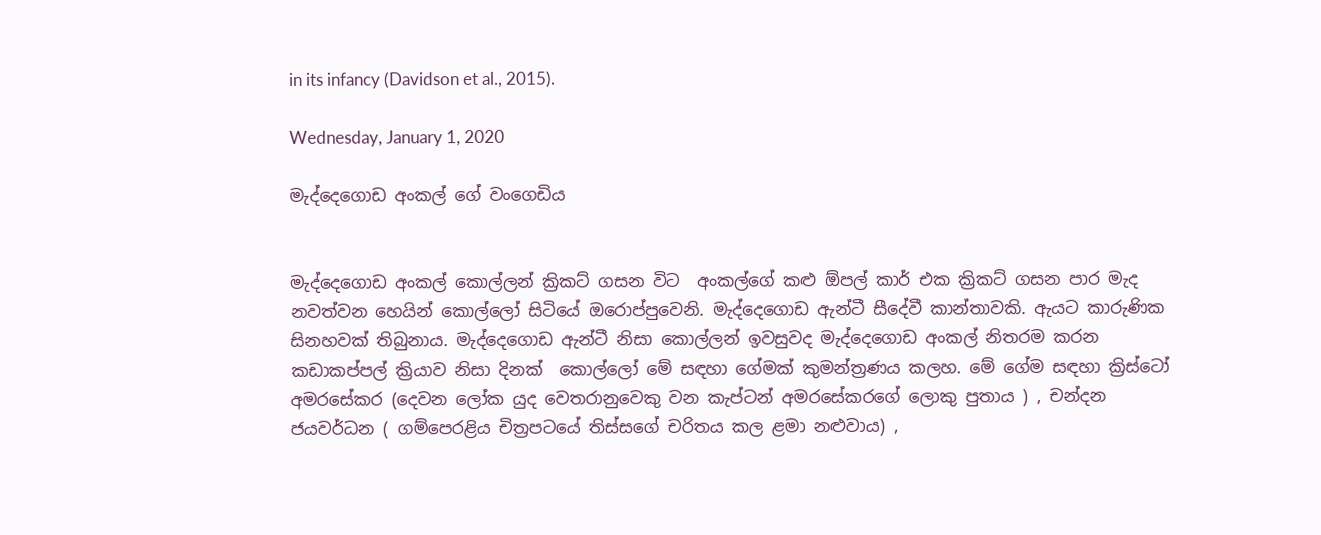in its infancy (Davidson et al., 2015).

Wednesday, January 1, 2020

මැද්දෙගොඩ අංකල් ගේ වංගෙඩිය


මැද්දෙගොඩ අංකල් කොල්ලන් ක්‍රිකට් ගසන විට  අංකල්ගේ කළු ඕපල් කාර් එක ක්‍රිකට් ගසන පාර මැද නවත්වන හෙයින් කොල්ලෝ සිටියේ ඔරොප්පුවෙනි. මැද්දෙගොඩ ඇන්ටී සීදේවී කාන්තාවකි. ඇයට කාරුණික සිනහවක් තිබුනාය. මැද්දෙගොඩ ඇන්ටී නිසා කොල්ලන් ඉවසුවද මැද්දෙගොඩ අංකල් නිතරම කරන කඩාකප්පල් ක්‍රියාව නිසා දිනක්  කොල්ලෝ මේ සඳහා ගේමක් කුමන්ත්‍රණය කලහ. මේ ගේම සඳහා ක්‍රිස්ටෝ අමරසේකර (දෙවන ලෝක යුද වෙතරානුවෙකු වන කැප්ටන් අමරසේකරගේ ලොකු පුතාය ) , චන්දන ජයවර්ධන ( ගම්පෙරළිය චිත්‍රපටයේ තිස්සගේ චරිතය කල ළමා නළුවාය) ,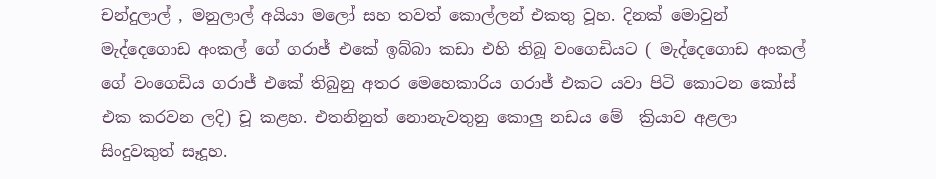චන්දුලාල් , මනුලාල් අයියා මලෝ සහ තවත් කොල්ලන් එකතු වූහ. දිනක් මොවුන් මැද්දෙගොඩ අංකල් ගේ ගරාජ් එකේ ඉබ්බා කඩා එහි තිබූ වංගෙඩියට ( මැද්දෙගොඩ අංකල් ගේ වංගෙඩිය ගරාජ් එකේ තිබුනු අතර මෙහෙකාරිය ගරාජ් එකට යවා පිටි කොටන කෝස් එක කරවන ලදි) චූ කළහ. එතනිනුත් නොනැවතුනු කොලු නඩය මේ  ක්‍රියාව අළලා සිංදුවකුත් සෑදූහ.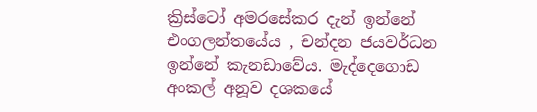ක්‍රිස්ටෝ අමරසේකර දැන් ඉන්නේ එංගලන්‍තයේය , චන්දන ජයවර්ධන ඉන්නේ කැනඩාවේය. මැද්දෙගොඩ අංකල් අනූව දශකයේ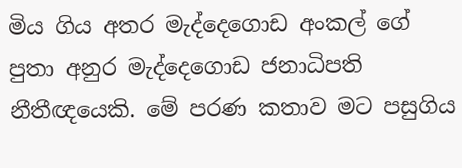මිය ගිය අතර මැද්දෙගොඩ අංකල් ගේ පුතා අනුර මැද්දෙගොඩ ජනාධිපති නීතීඥයෙකි. මේ පරණ කතාව මට පසුගිය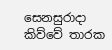සෙනසුරාදා කිව්වේ තාරක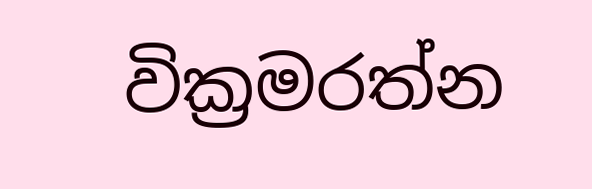වික්‍රමරත්න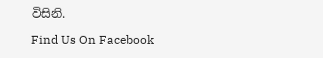විසිනි.

Find Us On Facebook